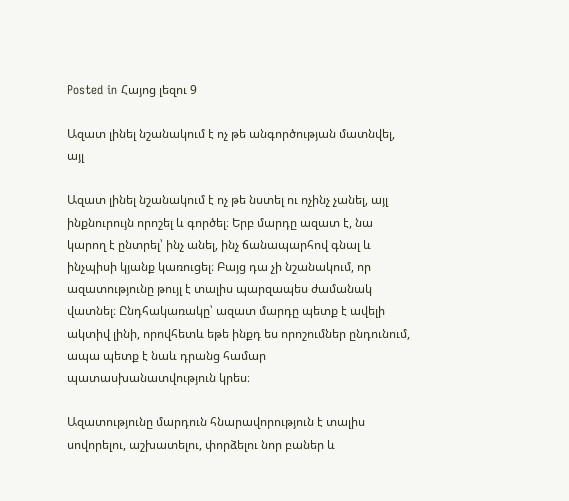Posted in Հայոց լեզու 9

Ազատ լինել նշանակում է ոչ թե անգործության մատնվել, այլ

Ազատ լինել նշանակում է ոչ թե նստել ու ոչինչ չանել, այլ ինքնուրույն որոշել և գործել։ Երբ մարդը ազատ է, նա կարող է ընտրել՝ ինչ անել, ինչ ճանապարհով գնալ և ինչպիսի կյանք կառուցել։ Բայց դա չի նշանակում, որ ազատությունը թույլ է տալիս պարզապես ժամանակ վատնել։ Ընդհակառակը՝ ազատ մարդը պետք է ավելի ակտիվ լինի, որովհետև եթե ինքդ ես որոշումներ ընդունում, ապա պետք է նաև դրանց համար պատասխանատվություն կրես։

Ազատությունը մարդուն հնարավորություն է տալիս սովորելու, աշխատելու, փորձելու նոր բաներ և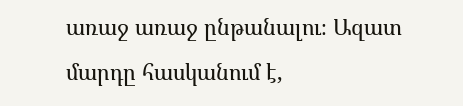առաջ առաջ ընթանալու։ Ազատ մարդը հասկանում է,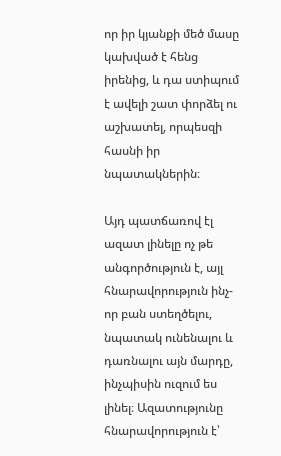որ իր կյանքի մեծ մասը կախված է հենց իրենից, և դա ստիպում է ավելի շատ փորձել ու աշխատել, որպեսզի հասնի իր նպատակներին։

Այդ պատճառով էլ ազատ լինելը ոչ թե անգործություն է, այլ հնարավորություն ինչ-որ բան ստեղծելու, նպատակ ունենալու և դառնալու այն մարդը, ինչպիսին ուզում ես լինել։ Ազատությունը հնարավորություն է՝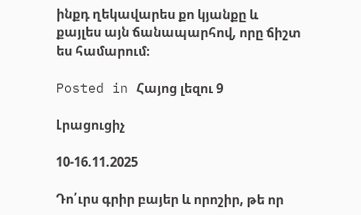ինքդ ղեկավարես քո կյանքը և քայլես այն ճանապարհով, որը ճիշտ ես համարում։

Posted in Հայոց լեզու 9

Լրացուցիչ

10-16.11.2025

Դո՛ւրս գրիր բայեր և որոշիր, թե որ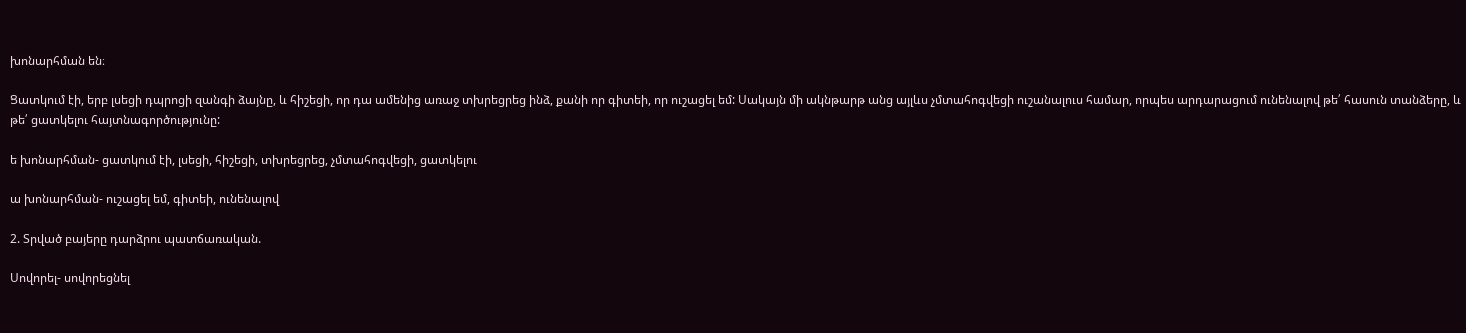խոնարհման են։

Ցատկում էի, երբ լսեցի դպրոցի զանգի ձայնը, և հիշեցի, որ դա ամենից առաջ տխրեցրեց ինձ, քանի որ գիտեի, որ ուշացել եմ: Սակայն մի ակնթարթ անց այլևս չմտահոգվեցի ուշանալուս համար, որպես արդարացում ունենալով թե՛ հասուն տանձերը, և թե՛ ցատկելու հայտնագործությունը:

ե խոնարհման- ցատկում էի, լսեցի, հիշեցի, տխրեցրեց, չմտահոգվեցի, ցատկելու

ա խոնարհման- ուշացել եմ, գիտեի, ունենալով

2. Տրված բայերը դարձրու պատճառական.

Սովորել- սովորեցնել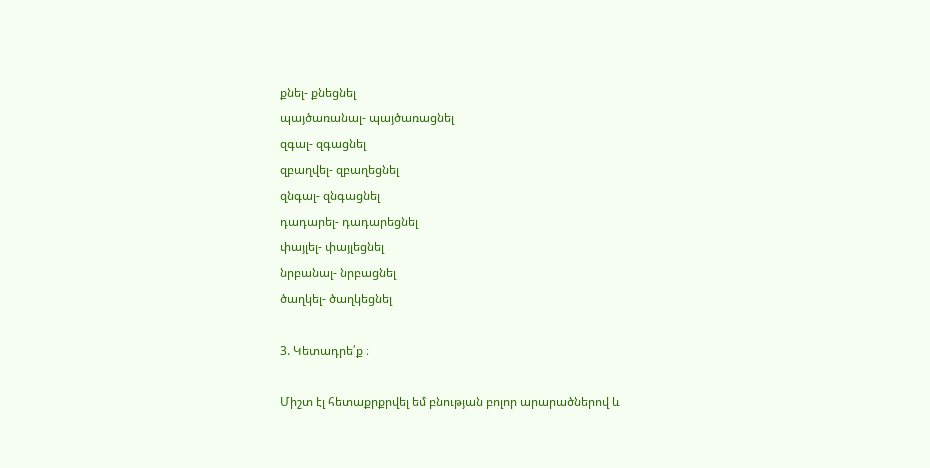քնել- քնեցնել
պայծառանալ- պայծառացնել
զգալ- զգացնել
զբաղվել- զբաղեցնել
զնգալ- զնգացնել
դադարել- դադարեցնել
փայլել- փայլեցնել
նրբանալ- նրբացնել
ծաղկել- ծաղկեցնել

3. Կետադրե՛ք ։

Միշտ էլ հետաքրքրվել եմ բնության բոլոր արարածներով և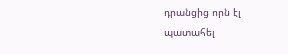դրանցից որն էլ պատահել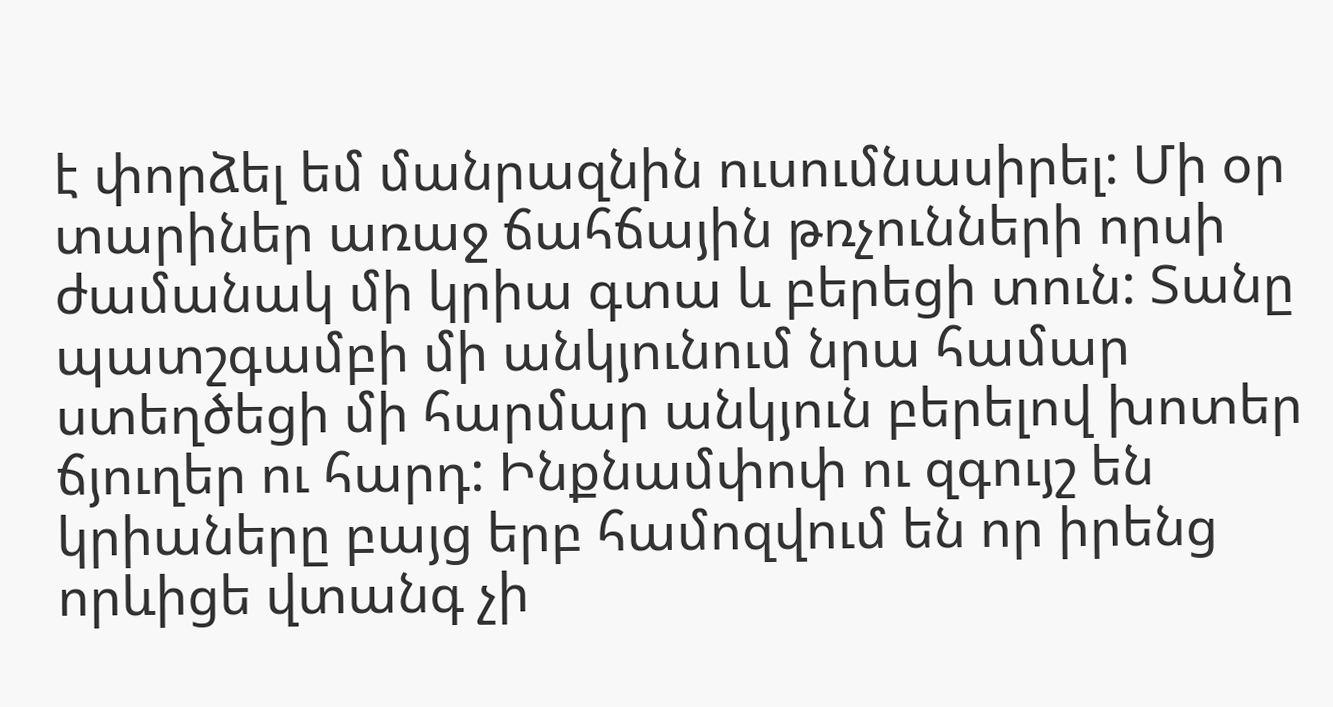է փորձել եմ մանրազնին ուսումնասիրել: Մի օր տարիներ առաջ ճահճային թռչունների որսի ժամանակ մի կրիա գտա և բերեցի տուն: Տանը պատշգամբի մի անկյունում նրա համար ստեղծեցի մի հարմար անկյուն բերելով խոտեր ճյուղեր ու հարդ: Ինքնամփոփ ու զգույշ են կրիաները բայց երբ համոզվում են որ իրենց որևիցե վտանգ չի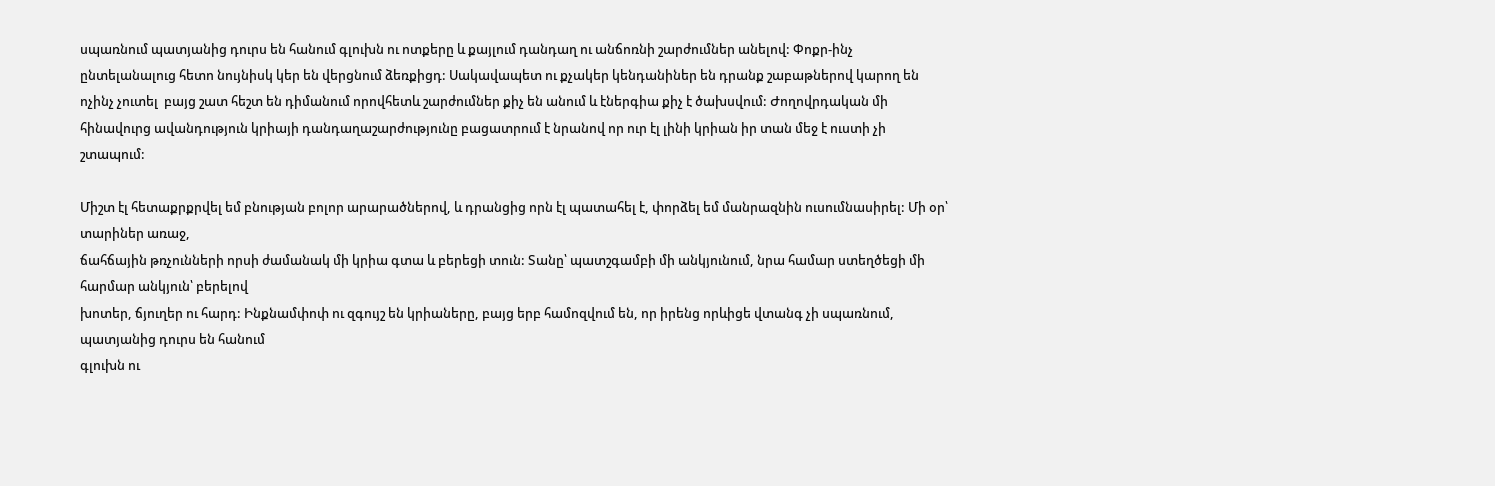սպառնում պատյանից դուրս են հանում գլուխն ու ոտքերը և քայլում դանդաղ ու անճոռնի շարժումներ անելով: Փոքր-ինչ ընտելանալուց հետո նույնիսկ կեր են վերցնում ձեռքիցդ: Սակավապետ ու քչակեր կենդանիներ են դրանք շաբաթներով կարող են ոչինչ չուտել  բայց շատ հեշտ են դիմանում որովհետև շարժումներ քիչ են անում և էներգիա քիչ է ծախսվում: Ժողովրդական մի հինավուրց ավանդություն կրիայի դանդաղաշարժությունը բացատրում է նրանով որ ուր էլ լինի կրիան իր տան մեջ է ուստի չի շտապում:

Միշտ էլ հետաքրքրվել եմ բնության բոլոր արարածներով, և դրանցից որն էլ պատահել է, փորձել եմ մանրազնին ուսումնասիրել: Մի օր՝ տարիներ առաջ,
ճահճային թռչունների որսի ժամանակ մի կրիա գտա և բերեցի տուն: Տանը՝ պատշգամբի մի անկյունում, նրա համար ստեղծեցի մի հարմար անկյուն՝ բերելով
խոտեր, ճյուղեր ու հարդ: Ինքնամփոփ ու զգույշ են կրիաները, բայց երբ համոզվում են, որ իրենց որևիցե վտանգ չի սպառնում, պատյանից դուրս են հանում
գլուխն ու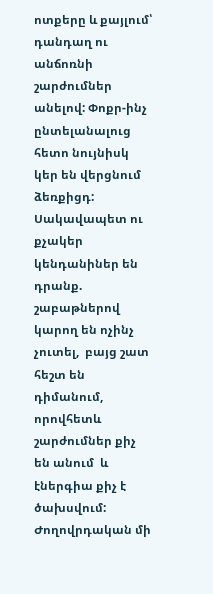ոտքերը և քայլում՝ դանդաղ ու անճոռնի շարժումներ անելով: Փոքր-ինչ ընտելանալուց հետո նույնիսկ կեր են վերցնում ձեռքիցդ: Սակավապետ ու քչակեր կենդանիներ են դրանք. շաբաթներով կարող են ոչինչ չուտել,  բայց շատ հեշտ են դիմանում, որովհետև շարժումներ քիչ են անում  և էներգիա քիչ է ծախսվում: Ժողովրդական մի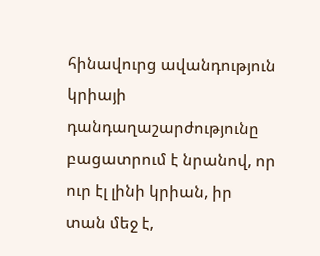հինավուրց ավանդություն կրիայի դանդաղաշարժությունը բացատրում է նրանով, որ ուր էլ լինի կրիան, իր տան մեջ է,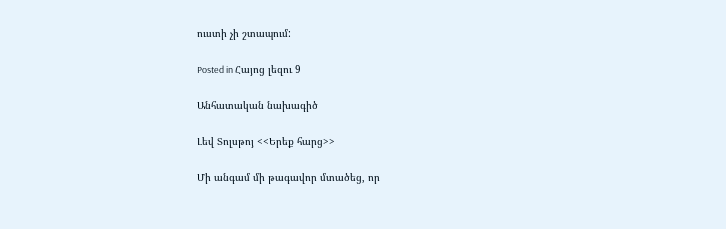ուստի չի շտապում:

Posted in Հայոց լեզու 9

Անհատական նախագիծ

Լեվ Տոլսթոյ <<Երեք հարց>>

Մի անգամ մի թագավոր մտածեց, որ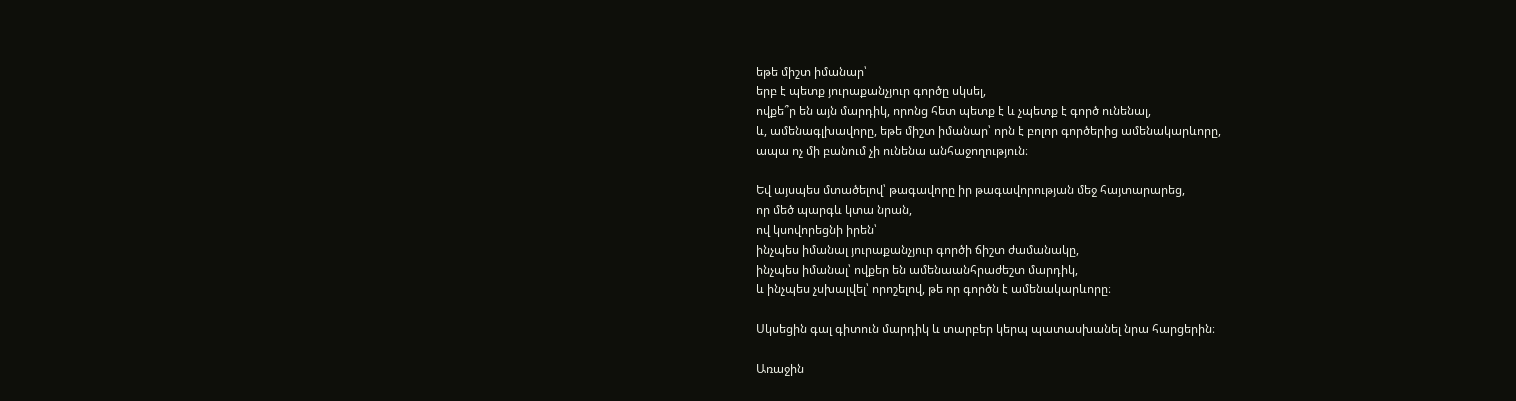եթե միշտ իմանար՝
երբ է պետք յուրաքանչյուր գործը սկսել,
ովքե՞ր են այն մարդիկ, որոնց հետ պետք է և չպետք է գործ ունենալ,
և, ամենագլխավորը, եթե միշտ իմանար՝ որն է բոլոր գործերից ամենակարևորը,
ապա ոչ մի բանում չի ունենա անհաջողություն։

Եվ այսպես մտածելով՝ թագավորը իր թագավորության մեջ հայտարարեց,
որ մեծ պարգև կտա նրան,
ով կսովորեցնի իրեն՝
ինչպես իմանալ յուրաքանչյուր գործի ճիշտ ժամանակը,
ինչպես իմանալ՝ ովքեր են ամենաանհրաժեշտ մարդիկ,
և ինչպես չսխալվել՝ որոշելով, թե որ գործն է ամենակարևորը։

Սկսեցին գալ գիտուն մարդիկ և տարբեր կերպ պատասխանել նրա հարցերին։

Առաջին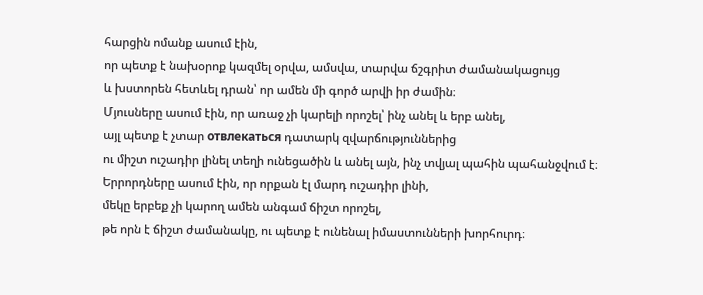հարցին ոմանք ասում էին,
որ պետք է նախօրոք կազմել օրվա, ամսվա, տարվա ճշգրիտ ժամանակացույց
և խստորեն հետևել դրան՝ որ ամեն մի գործ արվի իր ժամին։
Մյուսները ասում էին, որ առաջ չի կարելի որոշել՝ ինչ անել և երբ անել,
այլ պետք է չտար отвлекаться դատարկ զվարճություններից
ու միշտ ուշադիր լինել տեղի ունեցածին և անել այն, ինչ տվյալ պահին պահանջվում է։
Երրորդները ասում էին, որ որքան էլ մարդ ուշադիր լինի,
մեկը երբեք չի կարող ամեն անգամ ճիշտ որոշել,
թե որն է ճիշտ ժամանակը, ու պետք է ունենալ իմաստունների խորհուրդ։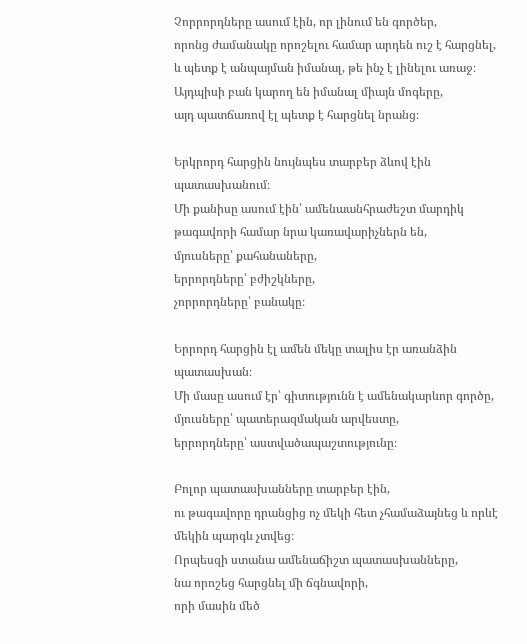Չորրորդները ասում էին, որ լինում են գործեր,
որոնց ժամանակը որոշելու համար արդեն ուշ է հարցնել,
և պետք է անպայման իմանալ, թե ինչ է լինելու առաջ։
Այդպիսի բան կարող են իմանալ միայն մոգերը,
այդ պատճառով էլ պետք է հարցնել նրանց։

Երկրորդ հարցին նույնպես տարբեր ձևով էին պատասխանում։
Մի քանիսը ասում էին՝ ամենաանհրաժեշտ մարդիկ թագավորի համար նրա կառավարիչներն են,
մյուսները՝ քահանաները,
երրորդները՝ բժիշկները,
չորրորդները՝ բանակը։

Երրորդ հարցին էլ ամեն մեկը տալիս էր առանձին պատասխան։
Մի մասը ասում էր՝ գիտությունն է ամենակարևոր գործը,
մյուսները՝ պատերազմական արվեստը,
երրորդները՝ աստվածապաշտությունը։

Բոլոր պատասխանները տարբեր էին,
ու թագավորը դրանցից ոչ մեկի հետ չհամաձայնեց և որևէ մեկին պարգև չտվեց։
Որպեսզի ստանա ամենաճիշտ պատասխանները,
նա որոշեց հարցնել մի ճգնավորի,
որի մասին մեծ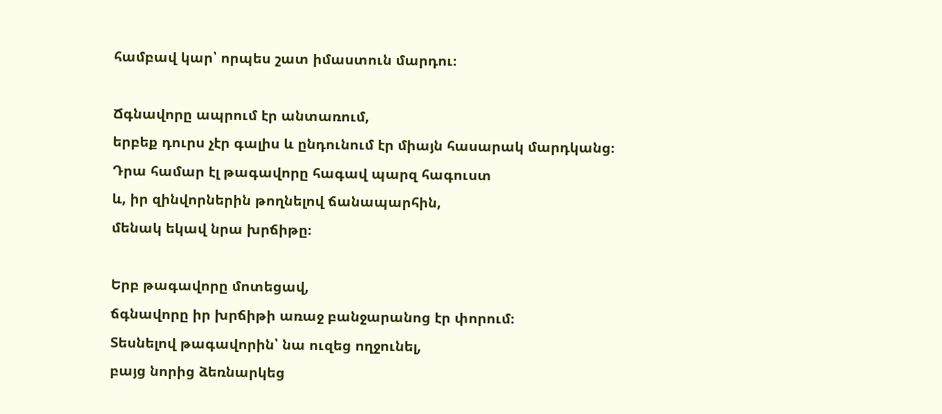համբավ կար՝ որպես շատ իմաստուն մարդու։

Ճգնավորը ապրում էր անտառում,
երբեք դուրս չէր գալիս և ընդունում էր միայն հասարակ մարդկանց։
Դրա համար էլ թագավորը հագավ պարզ հագուստ
և, իր զինվորներին թողնելով ճանապարհին,
մենակ եկավ նրա խրճիթը։

Երբ թագավորը մոտեցավ,
ճգնավորը իր խրճիթի առաջ բանջարանոց էր փորում։
Տեսնելով թագավորին՝ նա ուզեց ողջունել,
բայց նորից ձեռնարկեց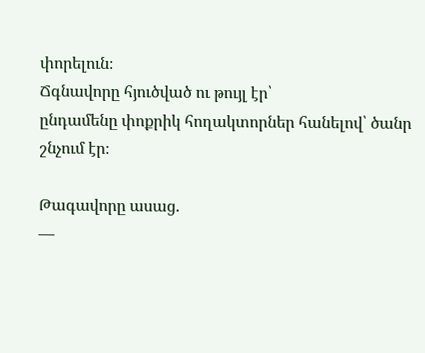փորելուն։
Ճգնավորը հյուծված ու թույլ էր՝
ընդամենը փոքրիկ հողակտորներ հանելով՝ ծանր շնչում էր։

Թագավորը ասաց.
—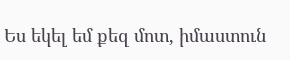Ես եկել եմ քեզ մոտ, իմաստուն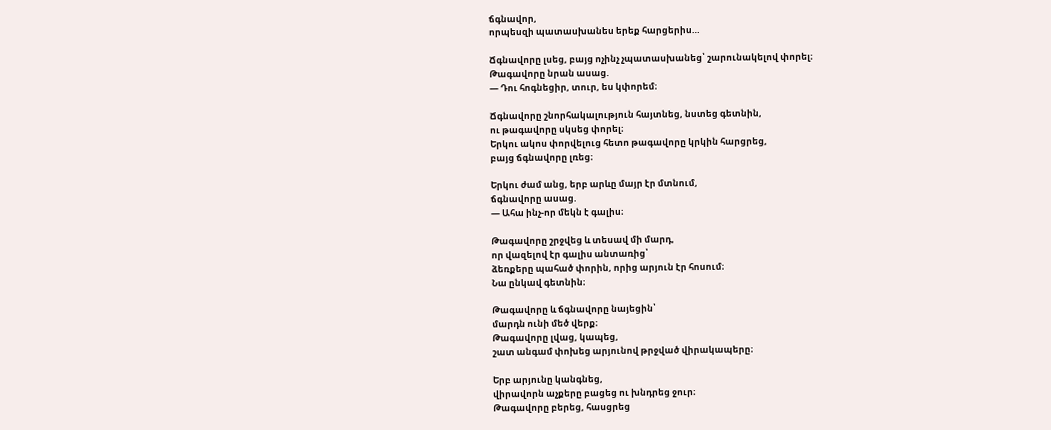ճգնավոր,
որպեսզի պատասխանես երեք հարցերիս…

Ճգնավորը լսեց, բայց ոչինչ չպատասխանեց՝ շարունակելով փորել։
Թագավորը նրան ասաց.
— Դու հոգնեցիր, տուր, ես կփորեմ։

Ճգնավորը շնորհակալություն հայտնեց, նստեց գետնին,
ու թագավորը սկսեց փորել։
Երկու ակոս փորվելուց հետո թագավորը կրկին հարցրեց,
բայց ճգնավորը լռեց։

Երկու ժամ անց, երբ արևը մայր էր մտնում,
ճգնավորը ասաց.
— Ահա ինչ-որ մեկն է գալիս։

Թագավորը շրջվեց և տեսավ մի մարդ,
որ վազելով էր գալիս անտառից՝
ձեռքերը պահած փորին, որից արյուն էր հոսում։
Նա ընկավ գետնին։

Թագավորը և ճգնավորը նայեցին՝
մարդն ունի մեծ վերք։
Թագավորը լվաց, կապեց,
շատ անգամ փոխեց արյունով թրջված վիրակապերը։

Երբ արյունը կանգնեց,
վիրավորն աչքերը բացեց ու խնդրեց ջուր։
Թագավորը բերեց, հասցրեց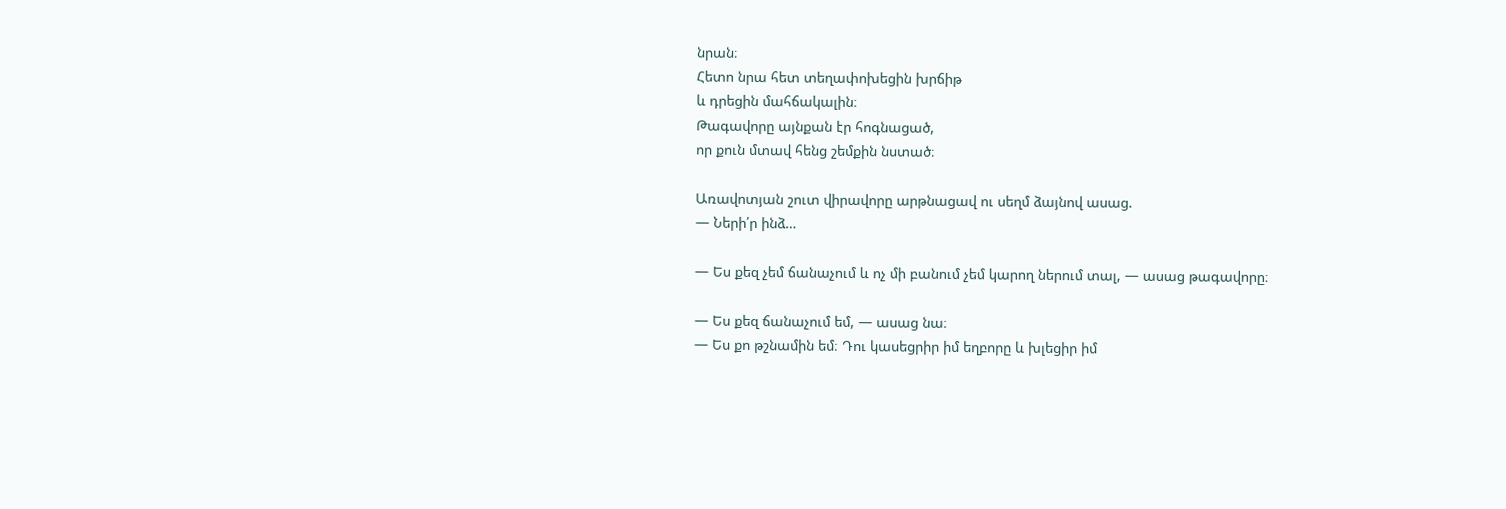նրան։
Հետո նրա հետ տեղափոխեցին խրճիթ
և դրեցին մահճակալին։
Թագավորը այնքան էր հոգնացած,
որ քուն մտավ հենց շեմքին նստած։

Առավոտյան շուտ վիրավորը արթնացավ ու սեղմ ձայնով ասաց.
— Ների՛ր ինձ…

— Ես քեզ չեմ ճանաչում և ոչ մի բանում չեմ կարող ներում տալ, — ասաց թագավորը։

— Ես քեզ ճանաչում եմ, — ասաց նա։
— Ես քո թշնամին եմ։ Դու կասեցրիր իմ եղբորը և խլեցիր իմ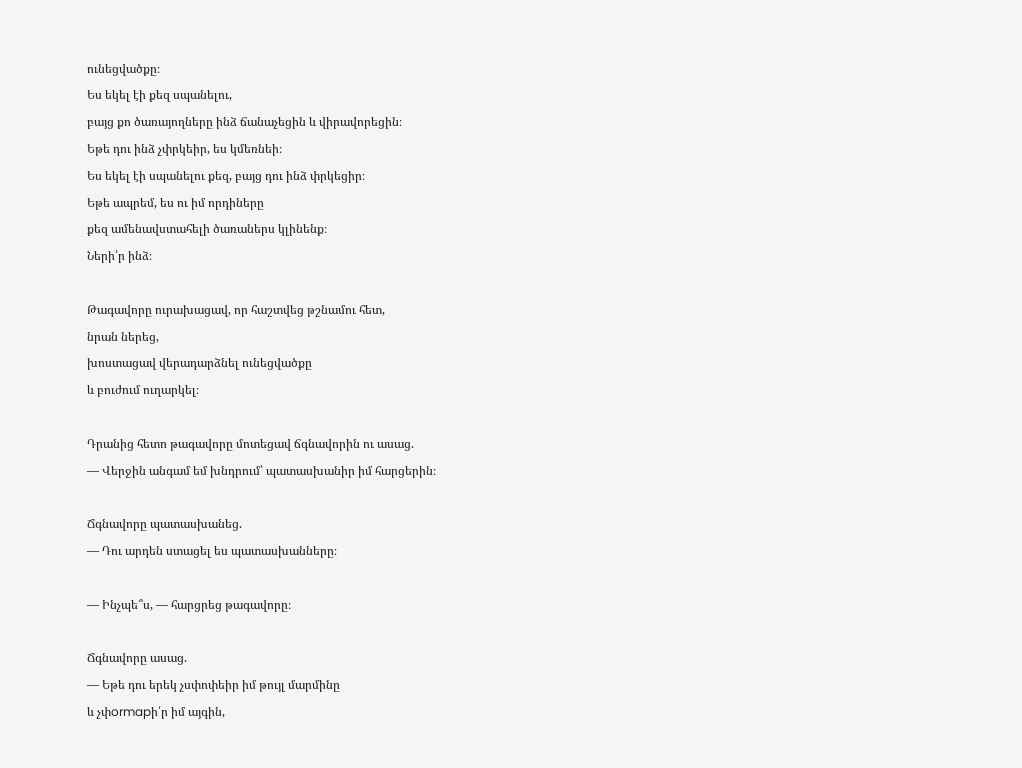ունեցվածքը։
Ես եկել էի քեզ սպանելու,
բայց քո ծառայողները ինձ ճանաչեցին և վիրավորեցին։
Եթե դու ինձ չփրկեիր, ես կմեռնեի։
Ես եկել էի սպանելու քեզ, բայց դու ինձ փրկեցիր։
Եթե ապրեմ, ես ու իմ որդիները
քեզ ամենավստահելի ծառաներս կլինենք։
Ների՛ր ինձ։

Թագավորը ուրախացավ, որ հաշտվեց թշնամու հետ,
նրան ներեց,
խոստացավ վերադարձնել ունեցվածքը
և բուժում ուղարկել։

Դրանից հետո թագավորը մոտեցավ ճգնավորին ու ասաց.
— Վերջին անգամ եմ խնդրում՝ պատասխանիր իմ հարցերին։

Ճգնավորը պատասխանեց.
— Դու արդեն ստացել ես պատասխանները։

— Ինչպե՞ս, — հարցրեց թագավորը։

Ճգնավորը ասաց.
— Եթե դու երեկ չսփոփեիր իմ թույլ մարմինը
և չփormapի՛ր իմ այգին,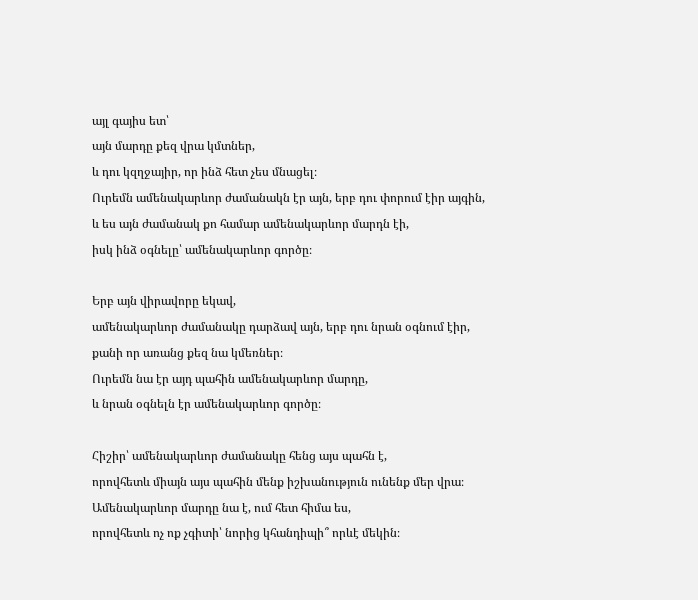այլ գայիս ետ՝
այն մարդը քեզ վրա կմտներ,
և դու կզղջայիր, որ ինձ հետ չես մնացել։
Ուրեմն ամենակարևոր ժամանակն էր այն, երբ դու փորում էիր այգին,
և ես այն ժամանակ քո համար ամենակարևոր մարդն էի,
իսկ ինձ օգնելը՝ ամենակարևոր գործը։

Երբ այն վիրավորը եկավ,
ամենակարևոր ժամանակը դարձավ այն, երբ դու նրան օգնում էիր,
քանի որ առանց քեզ նա կմեռներ։
Ուրեմն նա էր այդ պահին ամենակարևոր մարդը,
և նրան օգնելն էր ամենակարևոր գործը։

Հիշիր՝ ամենակարևոր ժամանակը հենց այս պահն է,
որովհետև միայն այս պահին մենք իշխանություն ունենք մեր վրա։
Ամենակարևոր մարդը նա է, ում հետ հիմա ես,
որովհետև ոչ ոք չգիտի՝ նորից կհանդիպի՞ որևէ մեկին։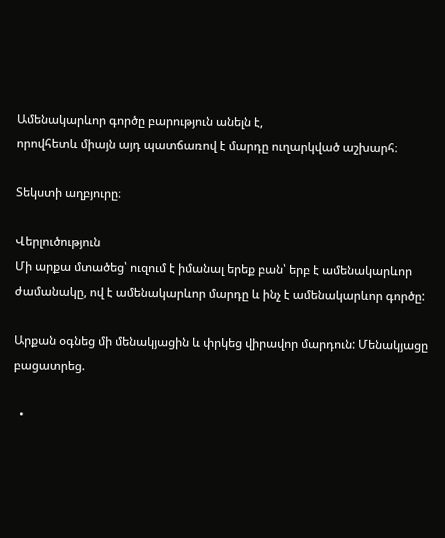Ամենակարևոր գործը բարություն անելն է,
որովհետև միայն այդ պատճառով է մարդը ուղարկված աշխարհ։

Տեկստի աղբյուրը։

Վերլուծություն
Մի արքա մտածեց՝ ուզում է իմանալ երեք բան՝ երբ է ամենակարևոր ժամանակը, ով է ամենակարևոր մարդը և ինչ է ամենակարևոր գործը:

Արքան օգնեց մի մենակյացին և փրկեց վիրավոր մարդուն: Մենակյացը բացատրեց.

  •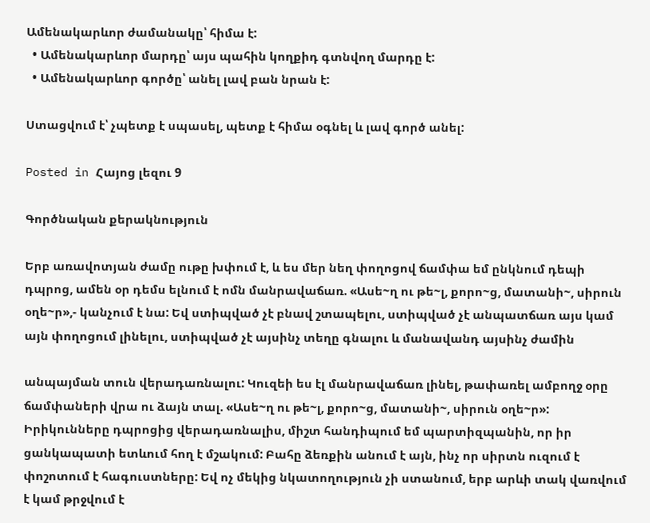Ամենակարևոր ժամանակը՝ հիմա է:
  • Ամենակարևոր մարդը՝ այս պահին կողքիդ գտնվող մարդը է:
  • Ամենակարևոր գործը՝ անել լավ բան նրան է:

Ստացվում է՝ չպետք է սպասել, պետք է հիմա օգնել և լավ գործ անել:

Posted in Հայոց լեզու 9

Գործնական քերակնություն

Երբ առավոտյան ժամը ութը խփում է, և ես մեր նեղ փողոցով ճամփա եմ ընկնում դեպի դպրոց, ամեն օր դեմս ելնում է ոմն մանրավաճառ. «Ասե~ղ ու թե~լ, քորո~ց, մատանի~, սիրուն օղե~ր»,- կանչում է նա: Եվ ստիպված չէ բնավ շտապելու, ստիպված չէ անպատճառ այս կամ այն փողոցում լինելու, ստիպված չէ այսինչ տեղը գնալու և մանավանդ այսինչ ժամին

անպայման տուն վերադառնալու: Կուզեի ես էլ մանրավաճառ լինել, թափառել ամբողջ օրը ճամփաների վրա ու ձայն տալ. «Ասե~ղ ու թե~լ, քորո~ց, մատանի~, սիրուն օղե~ր»: Իրիկունները դպրոցից վերադառնալիս, միշտ հանդիպում եմ պարտիզպանին, որ իր ցանկապատի ետևում հող է մշակում: Բահը ձեռքին անում է այն, ինչ որ սիրտն ուզում է փոշոտում է հագուստները: Եվ ոչ մեկից նկատողություն չի ստանում, երբ արևի տակ վառվում է կամ թրջվում է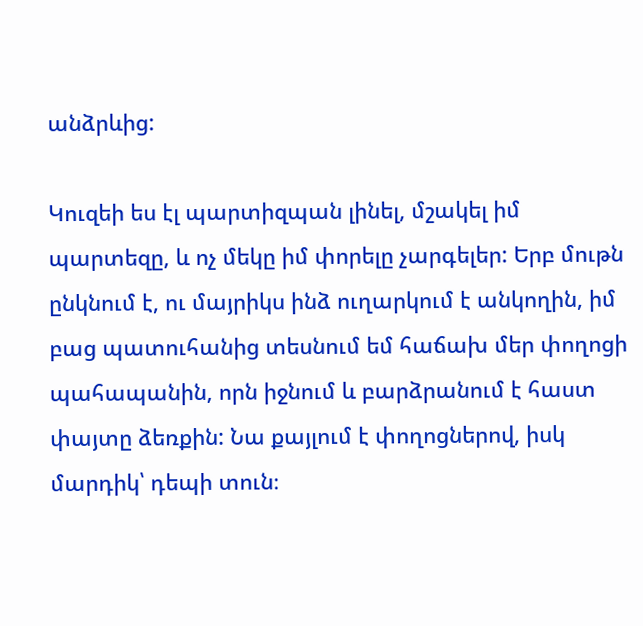անձրևից:

Կուզեի ես էլ պարտիզպան լինել, մշակել իմ պարտեզը, և ոչ մեկը իմ փորելը չարգելեր: Երբ մութն ընկնում է, ու մայրիկս ինձ ուղարկում է անկողին, իմ բաց պատուհանից տեսնում եմ հաճախ մեր փողոցի պահապանին, որն իջնում և բարձրանում է հաստ փայտը ձեռքին: Նա քայլում է փողոցներով, իսկ մարդիկ՝ դեպի տուն։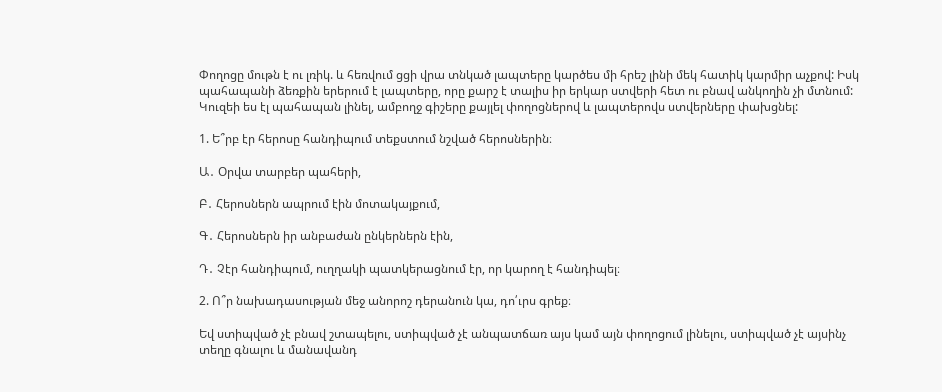Փողոցը մութն է ու լռիկ. և հեռվում ցցի վրա տնկած լապտերը կարծես մի հրեշ լինի մեկ հատիկ կարմիր աչքով: Իսկ պահապանի ձեռքին երերում է լապտերը, որը քարշ է տալիս իր երկար ստվերի հետ ու բնավ անկողին չի մտնում: Կուզեի ես էլ պահապան լինել, ամբողջ գիշերը քայլել փողոցներով և լապտերովս ստվերները փախցնել:

1. Ե՞րբ էր հերոսը հանդիպում տեքստում նշված հերոսներին։

Ա․ Օրվա տարբեր պահերի,

Բ․ Հերոսներն ապրում էին մոտակայքում,

Գ․ Հերոսներն իր անբաժան ընկերներն էին,

Դ․ Չէր հանդիպում, ուղղակի պատկերացնում էր, որ կարող է հանդիպել։

2. Ո՞ր նախադասության մեջ անորոշ դերանուն կա, դո՛ւրս գրեք։

Եվ ստիպված չէ բնավ շտապելու, ստիպված չէ անպատճառ այս կամ այն փողոցում լինելու, ստիպված չէ այսինչ տեղը գնալու և մանավանդ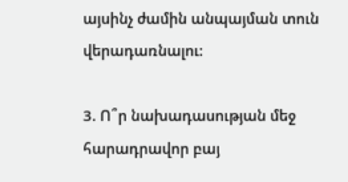այսինչ ժամին անպայման տուն վերադառնալու:

3. Ո՞ր նախադասության մեջ հարադրավոր բայ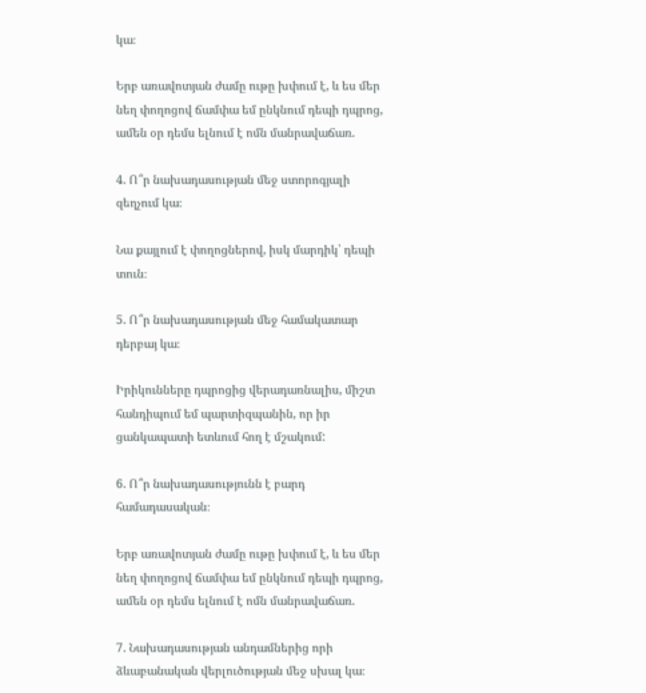կա։

Երբ առավոտյան ժամը ութը խփում է, և ես մեր նեղ փողոցով ճամփա եմ ընկնում դեպի դպրոց, ամեն օր դեմս ելնում է ոմն մանրավաճառ.

4. Ո՞ր նախադասության մեջ ստորոգյալի զեղչում կա։

Նա քայլում է փողոցներով, իսկ մարդիկ՝ դեպի տուն։

5. Ո՞ր նախադասության մեջ համակատար դերբայ կա։

Իրիկունները դպրոցից վերադառնալիս, միշտ հանդիպում եմ պարտիզպանին, որ իր ցանկապատի ետևում հող է մշակում:

6. Ո՞ր նախադասությունն է բարդ համադասական։

Երբ առավոտյան ժամը ութը խփում է, և ես մեր նեղ փողոցով ճամփա եմ ընկնում դեպի դպրոց, ամեն օր դեմս ելնում է ոմն մանրավաճառ.

7. Նախադասության անդամներից որի ձևաբանական վերլուծության մեջ սխալ կա։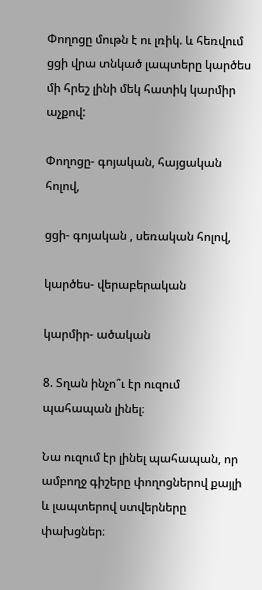Փողոցը մութն է ու լռիկ. և հեռվում ցցի վրա տնկած լապտերը կարծես մի հրեշ լինի մեկ հատիկ կարմիր աչքով:

Փողոցը- գոյական, հայցական հոլով,

ցցի- գոյական , սեռական հոլով,

կարծես- վերաբերական

կարմիր- ածական

8. Տղան ինչո՞ւ էր ուզում պահապան լինել։

Նա ուզում էր լինել պահապան, որ ամբողջ գիշերը փողոցներով քայլի և լապտերով ստվերները փախցներ։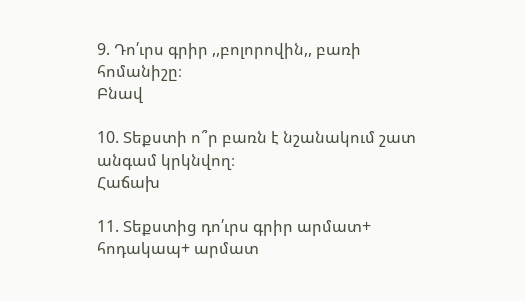9. Դո՛ւրս գրիր ,,բոլորովին,, բառի հոմանիշը։
Բնավ

10. Տեքստի ո՞ր բառն է նշանակում շատ անգամ կրկնվող։
Հաճախ

11. Տեքստից դո՛ւրս գրիր արմատ+ հոդակապ+ արմատ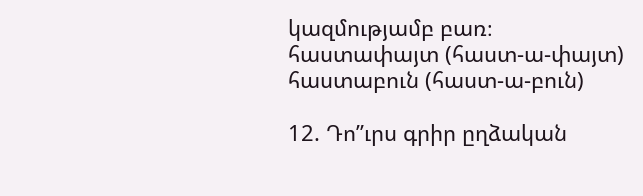կազմությամբ բառ։
հաստափայտ (հաստ-ա-փայտ)
հաստաբուն (հաստ-ա-բուն)

12. Դո”ւրս գրիր ըղձական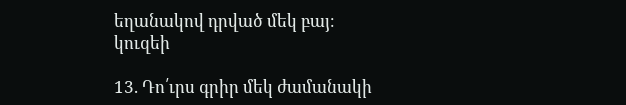եղանակով դրված մեկ բայ։
կուզեի

13. Դո՛ւրս գրիր մեկ ժամանակի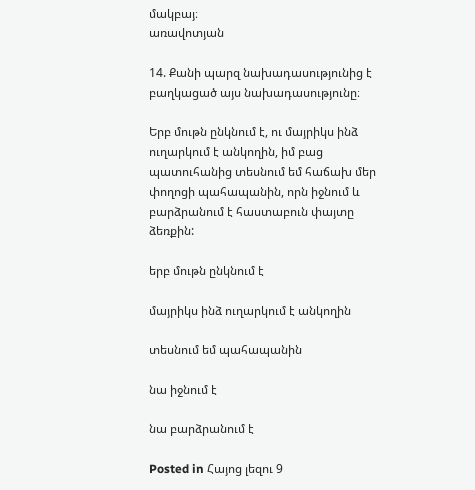մակբայ։
առավոտյան

14. Քանի պարզ նախադասությունից է բաղկացած այս նախադասությունը։

Երբ մութն ընկնում է, ու մայրիկս ինձ ուղարկում է անկողին, իմ բաց պատուհանից տեսնում եմ հաճախ մեր փողոցի պահապանին, որն իջնում և բարձրանում է հաստաբուն փայտը ձեռքին:

երբ մութն ընկնում է

մայրիկս ինձ ուղարկում է անկողին

տեսնում եմ պահապանին

նա իջնում է

նա բարձրանում է

Posted in Հայոց լեզու 9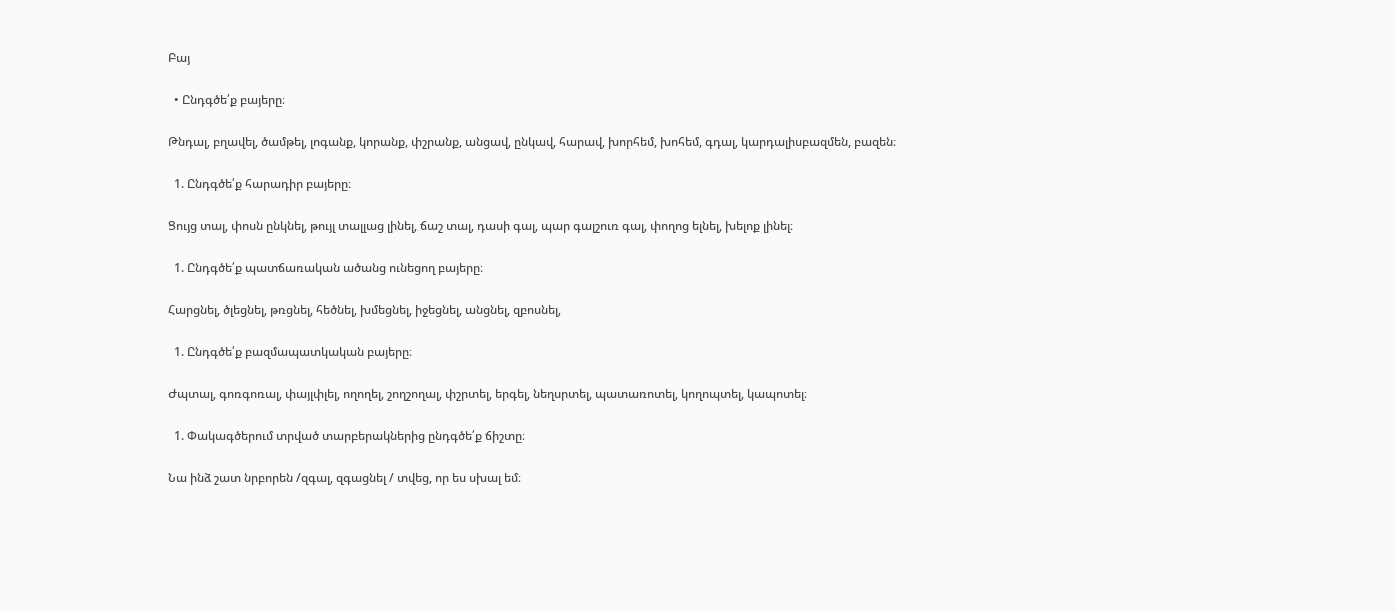Բայ

  • Ընդգծե՛ք բայերը։

Թնդալ, բղավել, ծամթել, լոգանք, կորանք, փշրանք, անցավ, ընկավ, հարավ, խորհեմ, խոհեմ, գդալ, կարդալիսբազմեն, բազեն։

  1. Ընդգծե՛ք հարադիր բայերը։

Ցույց տալ, փոսն ընկնել, թույլ տալլաց լինել, ճաշ տալ, դասի գալ, պար գալշուռ գալ, փողոց ելնել, խելոք լինել։

  1. Ընդգծե՛ք պատճառական ածանց ունեցող բայերը։

Հարցնել, ծլեցնել, թռցնել, հեծնել, խմեցնել, իջեցնել, անցնել, զբոսնել,

  1. Ընդգծե՛ք բազմապատկական բայերը։

Ժպտալ, գոռգոռալ, փայլփլել, ողողել, շողշողալ, փշրտել, երգել, նեղսրտել, պատառոտել, կողոպտել, կապոտել։

  1. Փակագծերում տրված տարբերակներից ընդգծե՛ք ճիշտը։

Նա ինձ շատ նրբորեն /զգալ, զգացնել / տվեց, որ ես սխալ եմ։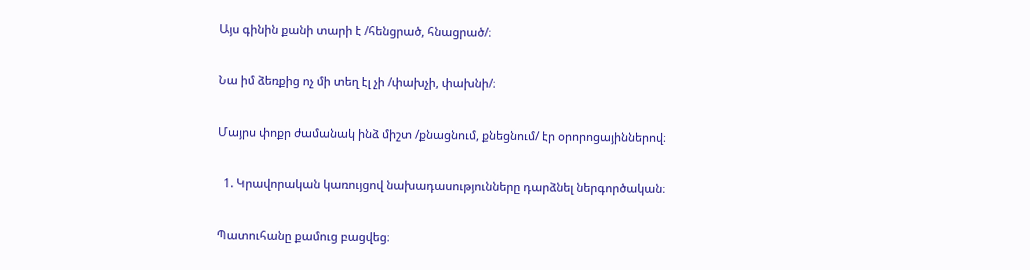Այս գինին քանի տարի է /հենցրած, հնացրած/։

Նա իմ ձեռքից ոչ մի տեղ էլ չի /փախչի, փախնի/։

Մայրս փոքր ժամանակ ինձ միշտ /քնացնում, քնեցնում/ էր օրորոցայիններով։

  1. Կրավորական կառույցով նախադասությունները դարձնել ներգործական։

Պատուհանը քամուց բացվեց։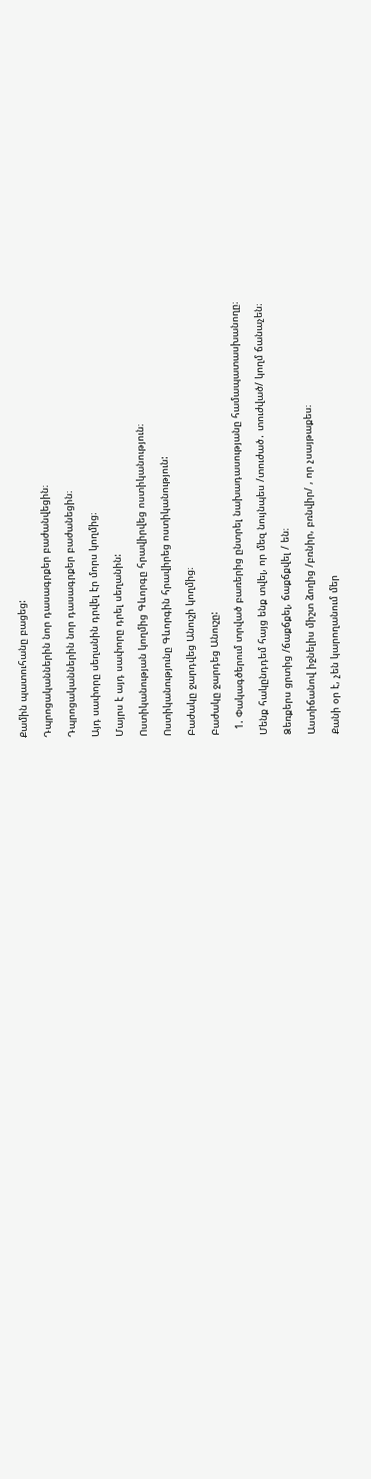Քամին պատուհանը բացեց:

Դպրոցականներին նոր դասագրքեր բաժանվեցին։

Դպրոցականներին նոր դասագրքեր բաժանեցին։

Այդ սափորը սեղանին դրվել էր մորս կողմից։

Մայրս է այդ սափորը դրել սեղանին:

Ոստիկանության կողմից Գևորգը հրավիրվեց ոստիկանություն։

Ոստիկանությունը Գևորգին հրավիրեց ոստիկանություն:

Բաժակը ջարդվեց Անուշի կողմից։

Բաժակը ջարդեց Անուշը:

  1. Փակագծերում տրված բառերից ընտրել նախադասությանը համապատասխանողը։

Մենք հակընդդեմ հայց ենք տվել, որ մեզ նույնպես /տուժած․ տուժված/ կողմ ճանաչեն։

Ձեռքերս ցրտից /ճաքճքել, ճաքճքվել / են։

Աստիճանով իջնելիս միշտ ձողից /բռնիր, բռնվիր/ , որ չսայթաքես։

Քանի օր է, չեն կարողանում մեր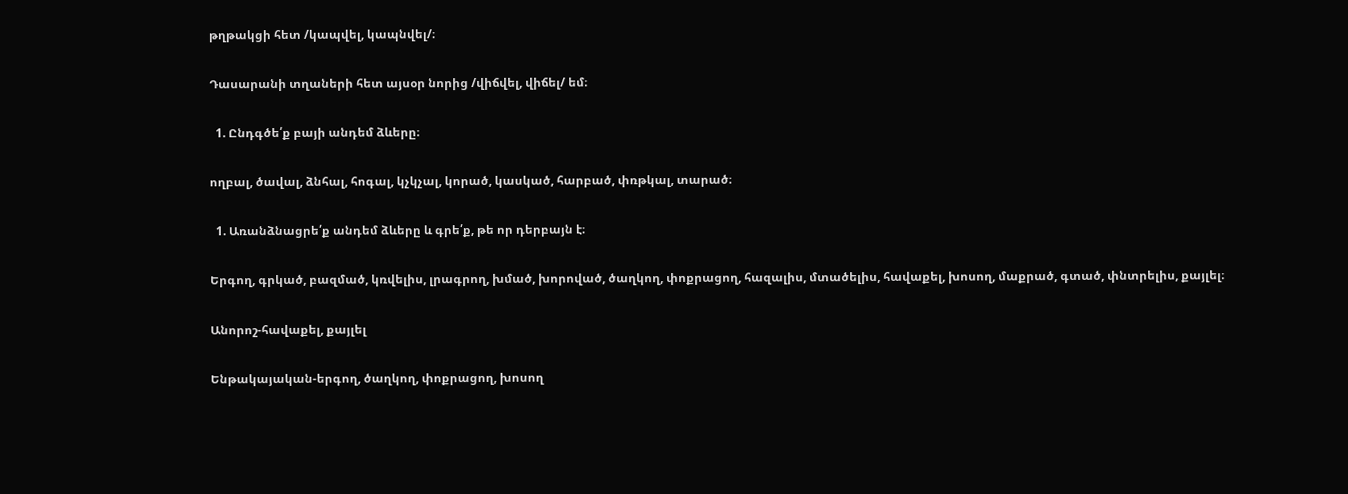թղթակցի հետ /կապվել, կապնվել/։

Դասարանի տղաների հետ այսօր նորից /վիճվել, վիճել/ եմ։

  1. Ընդգծե՛ք բայի անդեմ ձևերը։

ողբալ, ծավալ, ձնհալ, հոգալ, կչկչալ, կորած, կասկած, հարբած, փռթկալ, տարած։

  1. Առանձնացրե՛ք անդեմ ձևերը և գրե՛ք, թե որ դերբայն է։

Երգող, գրկած, բազմած, կռվելիս, լրագրող, խմած, խորոված, ծաղկող, փոքրացող, հազալիս, մտածելիս, հավաքել, խոսող, մաքրած, գտած, փնտրելիս, քայլել։

Անորոշ-հավաքել, քայլել

Ենթակայական-երգող, ծաղկող, փոքրացող, խոսող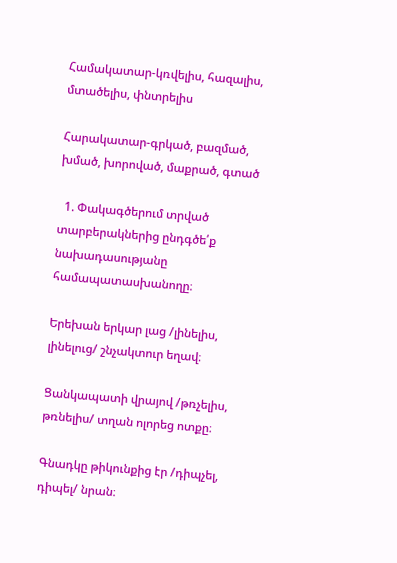Համակատար-կռվելիս, հազալիս, մտածելիս, փնտրելիս

Հարակատար-գրկած, բազմած, խմած, խորոված, մաքրած, գտած

  1. Փակագծերում տրված տարբերակներից ընդգծե՛ք նախադասությանը համապատասխանողը։

Երեխան երկար լաց /լինելիս, լինելուց/ շնչակտուր եղավ։

Ցանկապատի վրայով /թռչելիս, թռնելիս/ տղան ոլորեց ոտքը։

Գնադկը թիկունքից էր /դիպչել, դիպել/ նրան։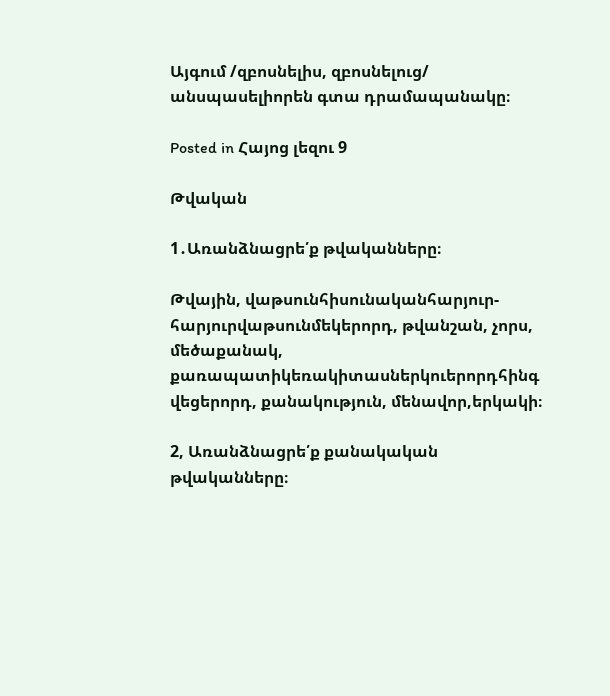Այգում /զբոսնելիս, զբոսնելուց/ անսպասելիորեն գտա դրամապանակը։

Posted in Հայոց լեզու 9

Թվական

1․Առանձնացրե՛ք թվականները։

Թվային, վաթսունհիսունականհարյուր-հարյուրվաթսունմեկերորդ, թվանշան, չորս, մեծաքանակ, քառապատիկեռակիտասներկուերորդհինգ վեցերորդ, քանակություն, մենավոր,երկակի։

2, Առանձնացրե՛ք քանակական թվականները։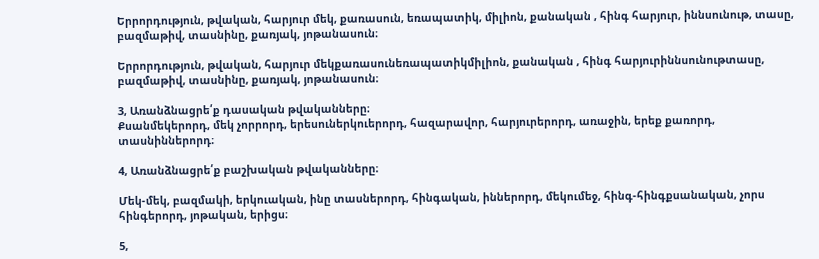Երրորդություն, թվական, հարյուր մեկ, քառասուն, եռապատիկ, միլիոն, քանական , հինգ հարյուր, իննսունութ, տասը, բազմաթիվ, տասնինը, քառյակ, յոթանասուն։

Երրորդություն, թվական, հարյուր մեկքառասունեռապատիկմիլիոն, քանական , հինգ հարյուրիննսունութտասը, բազմաթիվ, տասնինը, քառյակ, յոթանասուն։

3, Առանձնացրե՛ք դասական թվականները։
Քսանմեկերորդ, մեկ չորրորդ, երեսուներկուերորդ, հազարավոր, հարյուրերորդ, առաջին, երեք քառորդ, տասնիններորդ։

4, Առանձնացրե՛ք բաշխական թվականները։

Մեկ-մեկ, բազմակի, երկուական, ինը տասներորդ, հինգական, իններորդ, մեկումեջ, հինգ-հինգքսանական, չորս հինգերորդ, յոթական, երիցս։

5,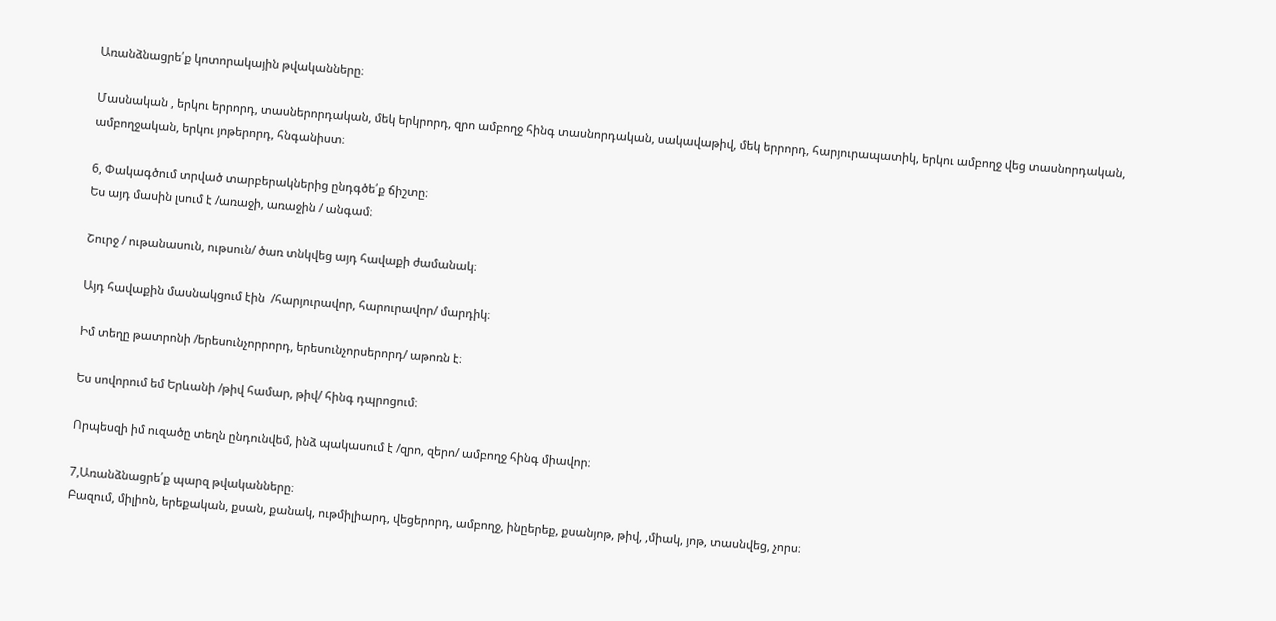Առանձնացրե՛ք կոտորակային թվականները։

Մասնական , երկու երրորդ, տասներորդական, մեկ երկրորդ, զրո ամբողջ հինգ տասնորդական, սակավաթիվ, մեկ երրորդ, հարյուրապատիկ, երկու ամբողջ վեց տասնորդական, ամբողջական, երկու յոթերորդ, հնգանիստ։

6, Փակագծում տրված տարբերակներից ընդգծե՛ք ճիշտը։
Ես այդ մասին լսում է /առաջի, առաջին / անգամ։

Շուրջ / ութանասուն, ութսուն/ ծառ տնկվեց այդ հավաքի ժամանակ։

Այդ հավաքին մասնակցում էին  /հարյուրավոր, հարուրավոր/ մարդիկ։

Իմ տեղը թատրոնի /երեսունչորրորդ, երեսունչորսերորդ/ աթոռն է։

Ես սովորում եմ Երևանի /թիվ համար, թիվ/ հինգ դպրոցում։

Որպեսզի իմ ուզածը տեղն ընդունվեմ, ինձ պակասում է /զրո, զերո/ ամբողջ հինգ միավոր։

7,Առանձնացրե՛ք պարզ թվականները։
Բազում, միլիոն, երեքական, քսան, քանակ, ութմիլիարդ, վեցերորդ, ամբողջ, ինըերեք, քսանյոթ, թիվ, ,միակ, յոթ, տասնվեց, չորս։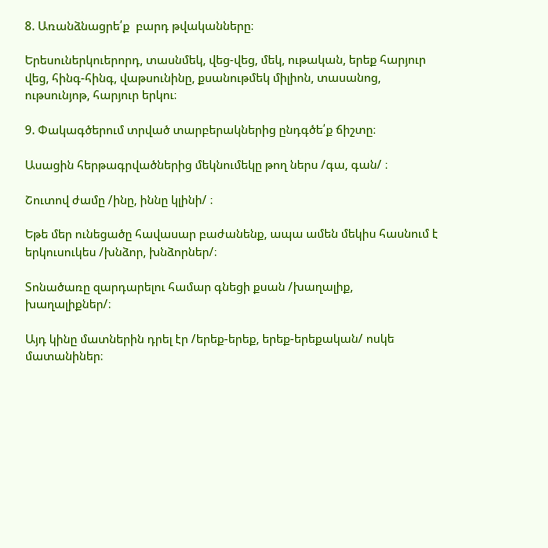8. Առանձնացրե՛ք  բարդ թվականները։

Երեսուներկուերորդ, տասնմեկ, վեց-վեց, մեկ, ութական, երեք հարյուր վեց, հինգ-հինգ, վաթսունինը, քսանութմեկ միլիոն, տասանոց, ութսունյոթ, հարյուր երկու։

9. Փակագծերում տրված տարբերակներից ընդգծե՛ք ճիշտը։

Ասացին հերթագրվածներից մեկնումեկը թող ներս /գա, գան/ ։

Շուտով ժամը /ինը, իննը կլինի/ ։

Եթե մեր ունեցածը հավասար բաժանենք, ապա ամեն մեկիս հասնում է երկուսուկես /խնձոր, խնձորներ/։

Տոնածառը զարդարելու համար գնեցի քսան /խաղալիք, խաղալիքներ/։

Այդ կինը մատներին դրել էր /երեք-երեք, երեք-երեքական/ ոսկե մատանիներ։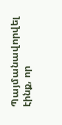Պայմանավորվել էինք, որ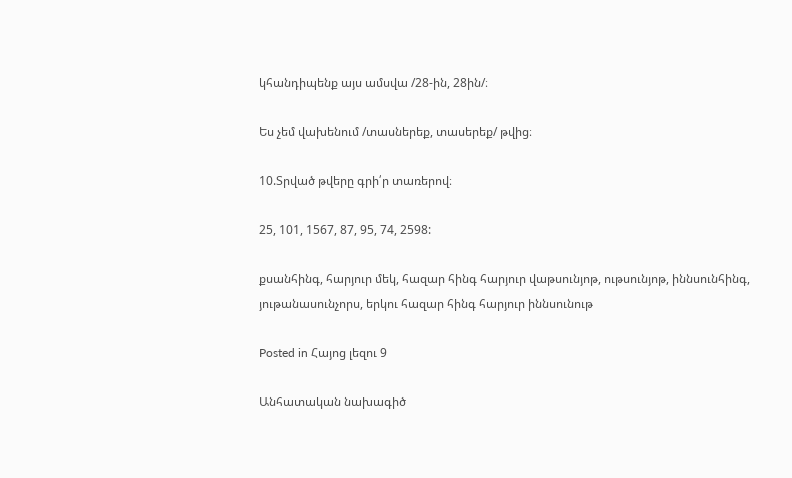կհանդիպենք այս ամսվա /28-ին, 28ին/։

Ես չեմ վախենում /տասներեք, տասերեք/ թվից։

10.Տրված թվերը գրի՛ր տառերով։

25, 101, 1567, 87, 95, 74, 2598:

քսանհինգ, հարյուր մեկ, հազար հինգ հարյուր վաթսունյոթ, ութսունյոթ, իննսունհինգ, յութանասունչորս, երկու հազար հինգ հարյուր իննսունութ

Posted in Հայոց լեզու 9

Անհատական նախագիծ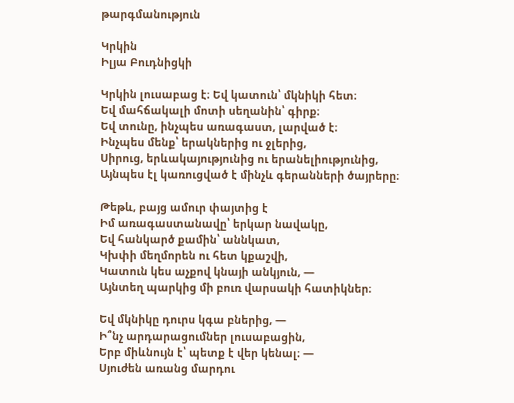թարգմանություն

Կրկին
Իլյա Բուդնիցկի

Կրկին լուսաբաց է։ Եվ կատուն՝ մկնիկի հետ։
Եվ մահճակալի մոտի սեղանին՝ գիրք։
Եվ տունը, ինչպես առագաստ, լարված է։
Ինչպես մենք՝ երակներից ու ջլերից,
Սիրուց, երևակայությունից ու երանելիությունից,
Այնպես էլ կառուցված է մինչև գերանների ծայրերը։

Թեթև, բայց ամուր փայտից է
Իմ առագաստանավը՝ երկար նավակը,
Եվ հանկարծ քամին՝ աննկատ,
Կխփի մեղմորեն ու հետ կքաշվի,
Կատուն կես աչքով կնայի անկյուն, —
Այնտեղ պարկից մի բուռ վարսակի հատիկներ։

Եվ մկնիկը դուրս կգա բներից, —
Ի՞նչ արդարացումներ լուսաբացին,
Երբ միևնույն է՝ պետք է վեր կենալ։ —
Սյուժեն առանց մարդու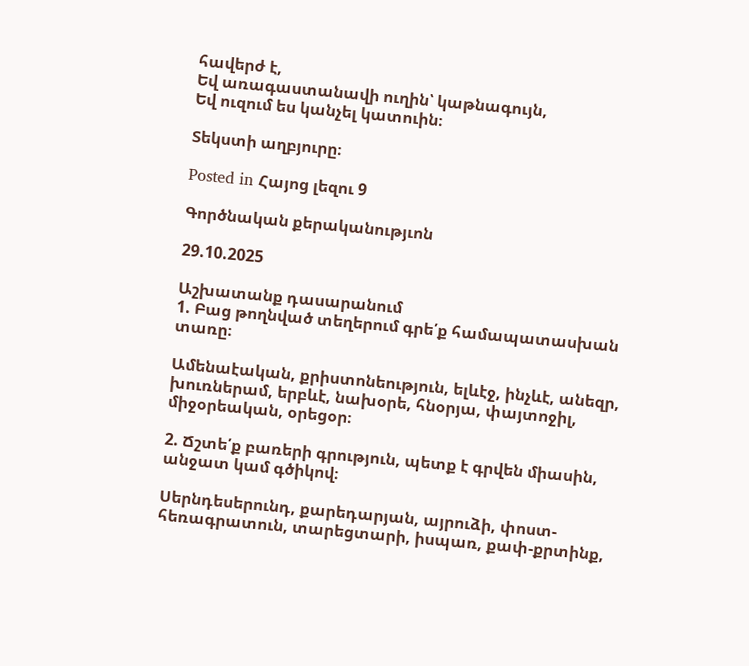հավերժ է,
Եվ առագաստանավի ուղին՝ կաթնագույն,
Եվ ուզում ես կանչել կատուին։

Տեկստի աղբյուրը։

Posted in Հայոց լեզու 9

Գործնական քերականությւոն

29.10.2025

Աշխատանք դասարանում
1. Բաց թողնված տեղերում գրե՛ք համապատասխան տառը։

Ամենաէական, քրիստոնեություն, ելևէջ, ինչևէ, անեզր, խուռներամ, երբևէ, նախօրե, հնօրյա, փայտոջիլ, միջօրեական, օրեցօր։

2. Ճշտե՛ք բառերի գրություն, պետք է գրվեն միասին, անջատ կամ գծիկով։

Սերնդեսերունդ, քարեդարյան, այրուձի, փոստ-հեռագրատուն, տարեցտարի, իսպառ, քափ-քրտինք,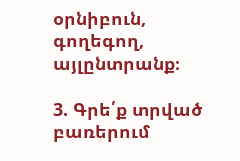օրնիբուն, գողեգող, այլընտրանք։

3. Գրե՛ք տրված բառերում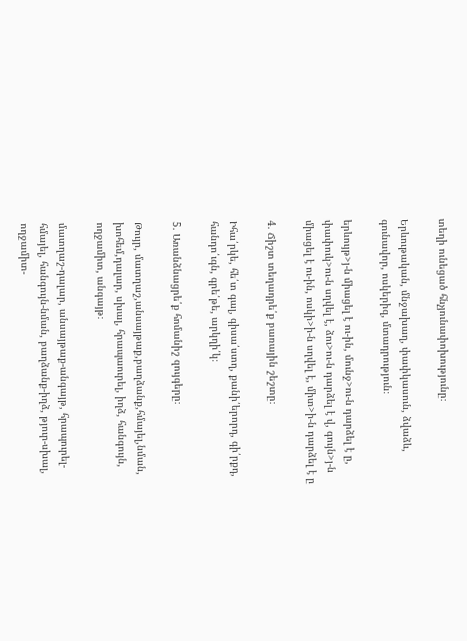տեղի ունեցած հնչյունափոխությունը։

Երևութական, մնջախաղ, փափկասուն, ձվաձև, գունավոր, ոսկերիզ, մտադրություն։

երևույթ>յ-ն միացել է ու-ին, մունջ>ու-ն դարձել է ը, փափուկ>ու-ն սղվել է, ձու>ու-ն դարձել է վ, գույն>յ-ն միացել է ու-ին, ոսկի>ի-ն սղվել է, միտ>ի-ն դարձել է ը

4. Ճիշտ տեղադրե՛ք բառային շեշտը։

Իհա՛րկե, հե՛տ գալ, գիսա՛ստղ, քանի՛երորդ, գի՛րքդ, հանդո՛ւգն, գրե՛թե, արկղի՛կ։

5. Առանձնացրե՛ք հոմանիշ զույգերը։

Թույր, մատղաշ,անսայթաք,բաղձանք,հմայել,նման, խոհեմ,դալար, սխալ, հրապաուրել, իղձ, հանգույն, ողջամիտ, անգայթ։

մատղաշ-դալար, անսայթաք-անգայթ, հրապուրել-հմայել, հանգույն-նման, բաղձանք-իղձ, թյուր-սխալ, ողջամիտ-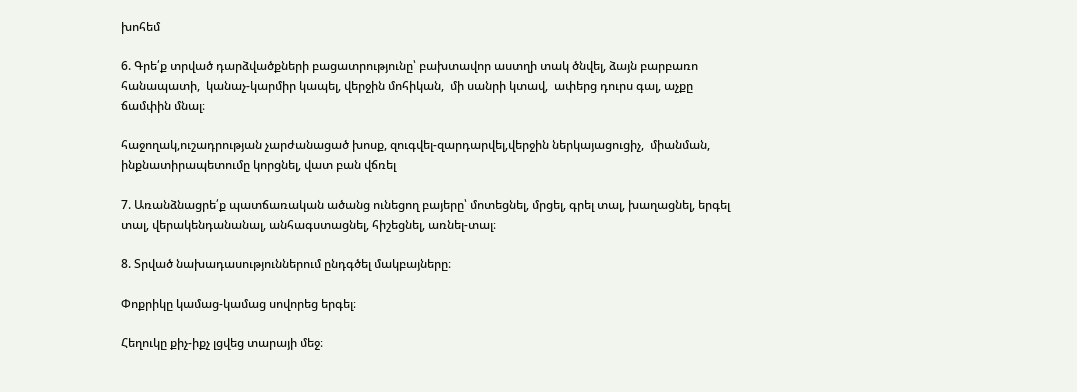խոհեմ

6. Գրե՛ք տրված դարձվածքների բացատրությունը՝ բախտավոր աստղի տակ ծնվել, ձայն բարբառո հանապատի,  կանաչ-կարմիր կապել, վերջին մոհիկան,  մի սանրի կտավ,  ափերց դուրս գալ, աչքը ճամփին մնալ։

հաջողակ,ուշադրության չարժանացած խոսք, զուգվել-զարդարվել,վերջին ներկայացուցիչ,  միանման, ինքնատիրապետումը կորցնել, վատ բան վճռել

7. Առանձնացրե՛ք պատճառական ածանց ունեցող բայերը՝ մոտեցնել, մրցել, գրել տալ, խաղացնել, երգել տալ, վերակենդանանալ, անհագստացնել, հիշեցնել, առնել-տալ։

8. Տրված նախադասություններում ընդգծել մակբայները։

Փոքրիկը կամաց-կամաց սովորեց երգել։

Հեղուկը քիչ-իքչ լցվեց տարայի մեջ։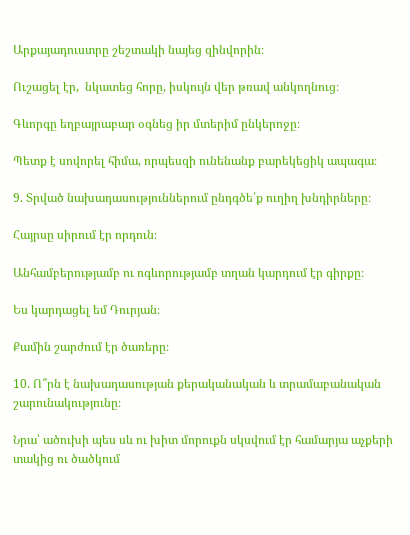Արքայադուստրը շեշտակի նայեց զինվորին։

Ուշացել էր,  նկատեց հորը, իսկույն վեր թռավ անկողնուց։

Գևորգը եղբայրաբար օգնեց իր մտերիմ ընկերոջը։

Պետք է սովորել հիմա, որպեսզի ունենանք բարեկեցիկ ապագա։

9. Տրված նախադասություններում ընդգծե՛ք ուղիղ խնդիրները։

Հայրսը սիրում էր որդուն։

Անհամբերությամբ ու ոգևորությամբ տղան կարդում էր գիրքը։

Ես կարդացել եմ Դուրյան։

Քամին շարժում էր ծառերը։

10. Ո՞րն է նախադասության քերականական և տրամաբանական շարունակությունը։

Նրա՝ ածուխի պես սև ու խիտ մորուքն սկսվում էր համարյա աչքերի տակից ու ծածկում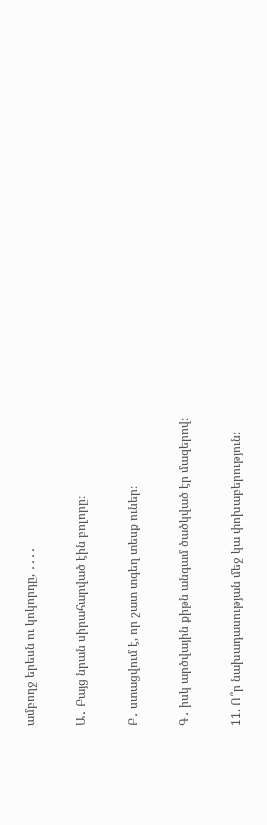ամբողջ երեսն ու կոկորդը, ․․․․

Ա․ Բայց նրան սիրահարված էին բոլորը։

Բ․ ստացվում է, որ շատ տգեղ տեսք ուներ։

Գ․ իսկ արծվային քիթն անգամ ծածկված էր մազերով։

11. Ո՞ր նախադասության մեջ կա փոխաբերություն։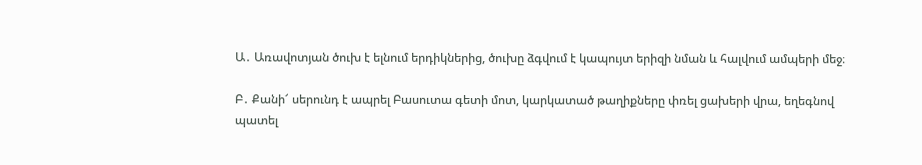Ա․ Առավոտյան ծուխ է ելնում երդիկներից, ծուխը ձգվում է կապույտ երիզի նման և հալվում ամպերի մեջ։

Բ․ Քանի՜ սերունդ է ապրել Բասուտա գետի մոտ, կարկատած թաղիքները փռել ցախերի վրա, եղեգնով պատել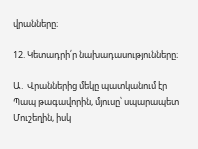վրանները։

12. Կետադրի՛ր նախադասությունները։

Ա․ Վրաններից մեկը պատկանում էր Պապ թագավորին, մյուսը՝ սպարապետ Մուշեղին, իսկ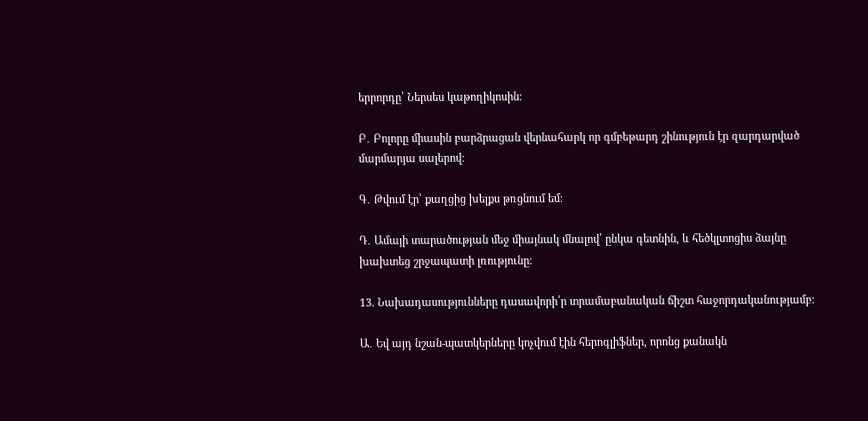երրորդը՝ Ներսես կաթողիկոսին։

Բ․ Բոլորը միասին բարձրացան վերնահարկ որ գմբեթարդ շինություն էր զարդարված մարմարյա սալերով։

Գ․ Թվում էր՝ քաղցից խելքս թռցնում եմ։

Դ․ Ամայի տարածության մեջ միայնակ մնալով՝ ընկա գետնին, և հեծկլտոցիս ձայնը խախտեց շրջապատի լռությունը։

13. Նախադասությունները դասավորի՛ր տրամաբանական ճիշտ հաջորդականությամբ։

Ա․ Եվ այդ նշան-պատկերները կոչվում էին հերոգլիֆներ, որոնց քանակն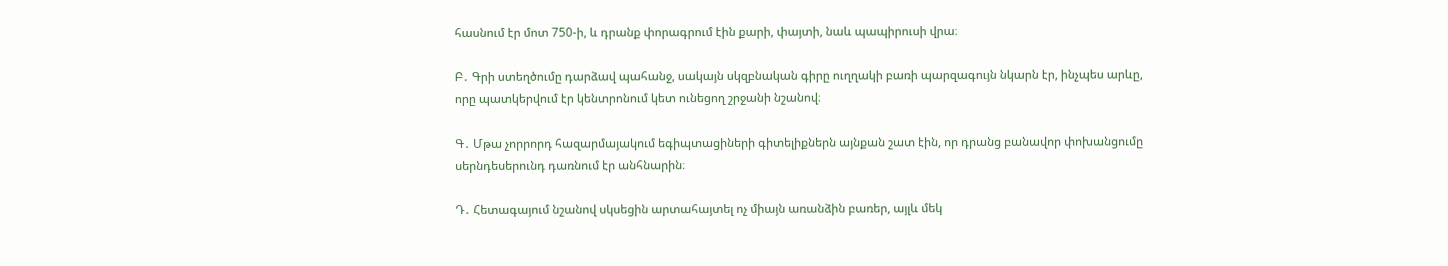հասնում էր մոտ 750-ի, և դրանք փորագրում էին քարի, փայտի, նաև պապիրուսի վրա։

Բ․ Գրի ստեղծումը դարձավ պահանջ, սակայն սկզբնական գիրը ուղղակի բառի պարզագույն նկարն էր, ինչպես արևը, որը պատկերվում էր կենտրոնում կետ ունեցող շրջանի նշանով։

Գ․ Մթա չորրորդ հազարմայակում եգիպտացիների գիտելիքներն այնքան շատ էին, որ դրանց բանավոր փոխանցումը սերնդեսերունդ դառնում էր անհնարին։

Դ․ Հետագայում նշանով սկսեցին արտահայտել ոչ միայն առանձին բառեր, այլև մեկ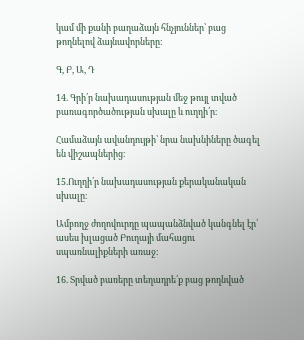կամ մի քանի բաղաձայն հնչյուններ՝ բաց թողնելով ձայնավորները։

Գ, Բ, Ա, Դ

14. Գրի՛ր նախադասության մեջ թույլ տված բառագործածության սխալը և ուղղի՛ր։

Համաձայն ավանդույթի՝ նրա նախնիները ծագել են վիշապներից։

15.Ուղղի՛ր նախադասության քերականական սխալը։

Ամբողջ ժողովուրդը պապանձնված կանգնել էր՝ ասես խլացած Բուղայի մահացու սպառնալիքների առաջ։

16. Տրված բառերը տեղադրե՛ք բաց թողնված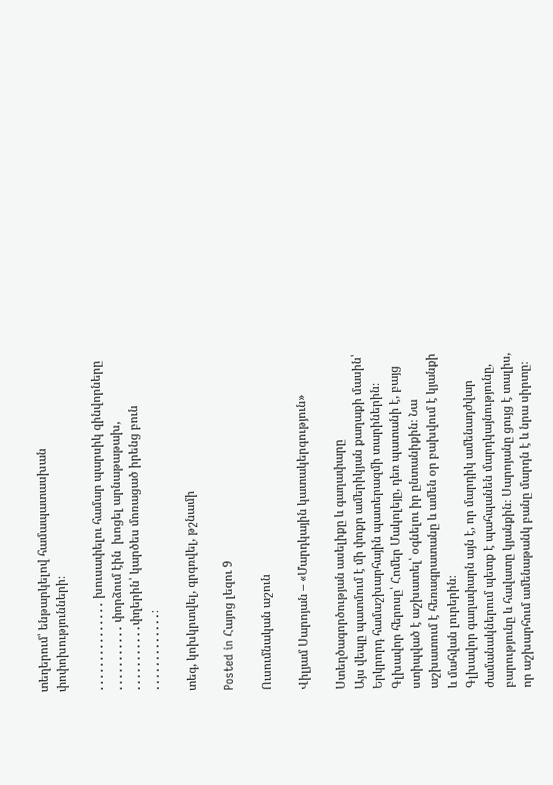տեղերում՝ ենթարկելով համապատասխան փոփոխությունների։

․․․․․․․․․․․․․․․ խուսափելու համար պարսիկ զինվորները ․․․․․․․․․․․ փորձում էին  խոցել արնաթաթախ, ․․․․․․․․․․․փղերին՝ կարծես մոռացած իրենց բուն ․․․․․․․․․․․․․։

տեգ, կոխկրտվել, գրգռվել, թշնամի

Posted in Հայոց լեզու 9

Ուսումնական աշուն

Վիլյամ Սարոյան – «Մարդկային կատակերգություն»

Ստեղծագործության ասելիքը և գաղափարը
Այս վեպը պատմում է մի փոքր ամերիկյան քաղաքի մասին՝ Երկրորդ համաշխարհային պատերազմի տարիներին։ Գլխավոր հերոսը՝ Հոմեր Մակոլեյը, դեռ պատանի է, բայց ստիպված է աշխատել՝ օգնելու իր ընտանիքին։ Նա աշխատում է հեռագրատանը և ամեն օր բախվում է կյանքի և մահվան լուրերին։
Գլխավոր գաղափարն այն է, որ մարդիկ ամենադժվար ժամանակներում պետք է պահպանեն մարդկայնությունը, բարությունը և հավատը կյանքին։ Սարոյանը ցույց է տալիս, որ աշխարհում ամենաթանկ բանը մարդն է և նրա սիրտը։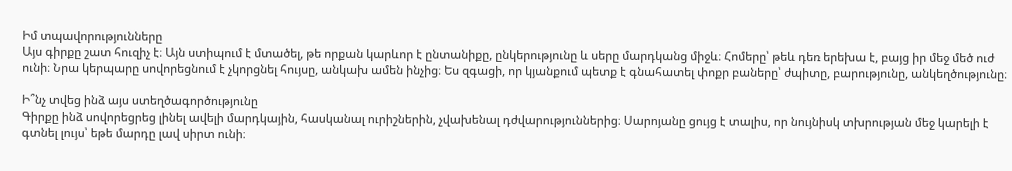Իմ տպավորությունները
Այս գիրքը շատ հուզիչ է։ Այն ստիպում է մտածել, թե որքան կարևոր է ընտանիքը, ընկերությունը և սերը մարդկանց միջև։ Հոմերը՝ թեև դեռ երեխա է, բայց իր մեջ մեծ ուժ ունի։ Նրա կերպարը սովորեցնում է չկորցնել հույսը, անկախ ամեն ինչից։ Ես զգացի, որ կյանքում պետք է գնահատել փոքր բաները՝ ժպիտը, բարությունը, անկեղծությունը։

Ի՞նչ տվեց ինձ այս ստեղծագործությունը
Գիրքը ինձ սովորեցրեց լինել ավելի մարդկային, հասկանալ ուրիշներին, չվախենալ դժվարություններից։ Սարոյանը ցույց է տալիս, որ նույնիսկ տխրության մեջ կարելի է գտնել լույս՝ եթե մարդը լավ սիրտ ունի։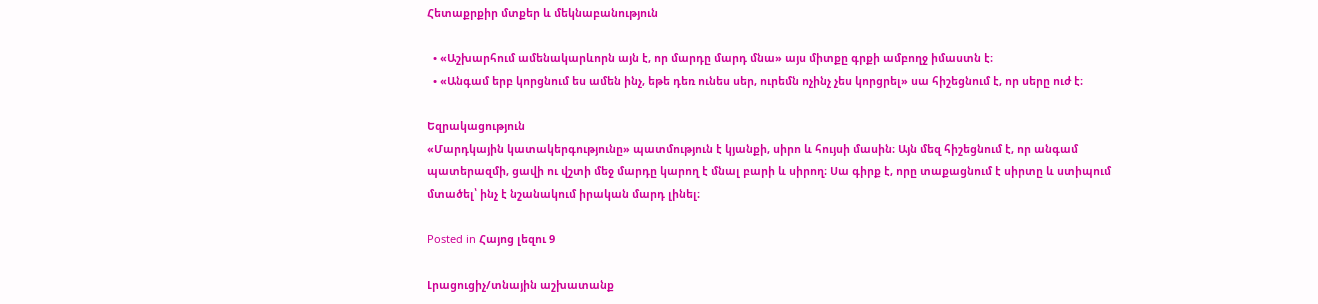Հետաքրքիր մտքեր և մեկնաբանություն

  • «Աշխարհում ամենակարևորն այն է, որ մարդը մարդ մնա» այս միտքը գրքի ամբողջ իմաստն է։
  • «Անգամ երբ կորցնում ես ամեն ինչ, եթե դեռ ունես սեր, ուրեմն ոչինչ չես կորցրել» սա հիշեցնում է, որ սերը ուժ է։

Եզրակացություն
«Մարդկային կատակերգությունը» պատմություն է կյանքի, սիրո և հույսի մասին։ Այն մեզ հիշեցնում է, որ անգամ պատերազմի, ցավի ու վշտի մեջ մարդը կարող է մնալ բարի և սիրող։ Սա գիրք է, որը տաքացնում է սիրտը և ստիպում մտածել՝ ինչ է նշանակում իրական մարդ լինել։

Posted in Հայոց լեզու 9

Լրացուցիչ/տնային աշխատանք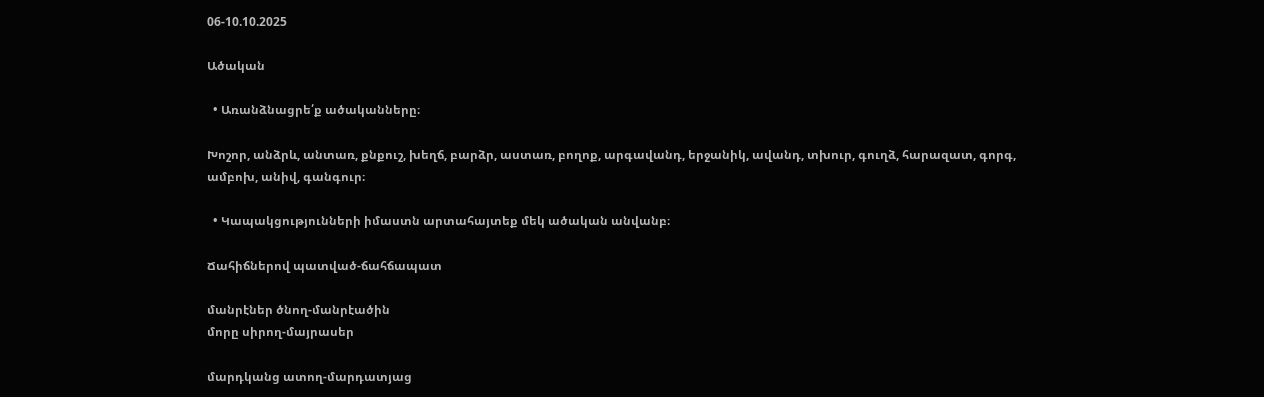06-10.10.2025

Ածական

  • Առանձնացրե՛ք ածականները։

Խոշոր, անձրև, անտառ, քնքուշ, խեղճ, բարձր, աստառ, բողոք, արգավանդ, երջանիկ, ավանդ, տխուր, գուղձ, հարազատ, գորգ, ամբոխ, անիվ, գանգուր։

  • Կապակցությունների իմաստն արտահայտեք մեկ ածական անվանբ։

Ճահիճներով պատված-ճահճապատ

մանրէներ ծնող-մանրէածին
մորը սիրող-մայրասեր

մարդկանց ատող-մարդատյաց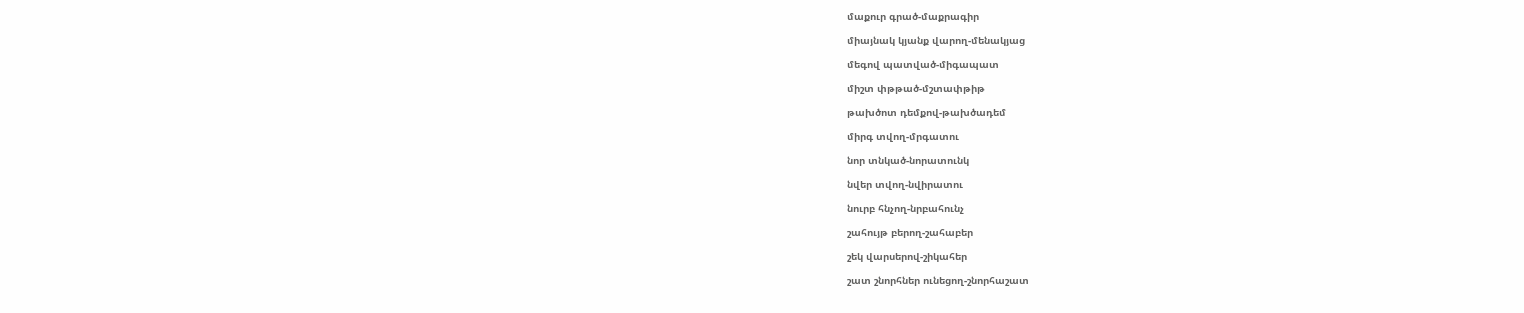մաքուր գրած-մաքրագիր

միայնակ կյանք վարող-մենակյաց

մեգով պատված-միգապատ

միշտ փթթած-մշտափթիթ

թախծոտ դեմքով-թախծադեմ

միրգ տվող-մրգատու

նոր տնկած-նորատունկ

նվեր տվող-նվիրատու

նուրբ հնչող-նրբահունչ

շահույթ բերող-շահաբեր

շեկ վարսերով-շիկահեր

շատ շնորհներ ունեցող-շնորհաշատ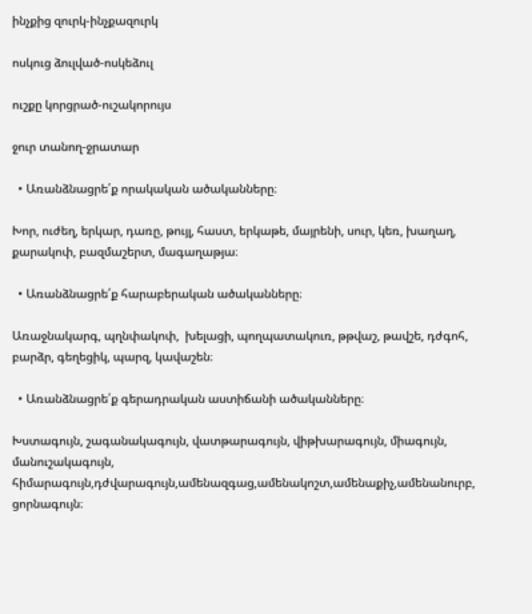ինչքից զուրկ-ինչքազուրկ

ոսկուց ձուլված-ոսկեձուլ

ուշքը կորցրած-ուշակորույս

ջուր տանող-ջրատար

  • Առանձնացրե՛ք որակական ածականները։

Խոր, ուժեղ, երկար, դառը, թույլ, հաստ, երկաթե, մայրենի, սուր, կեռ, խաղաղ, քարակոփ, բազմաշերտ, մագաղաթյա։

  • Առանձնացրե՛ք հարաբերական ածականները։

Առաջնակարգ, պղնփակոփ,  խելացի, պողպատակուռ, թթվաշ, թավշե, դժգոհ, բարձր, գեղեցիկ, պարզ, կավաշեն։

  • Առանձնացրե՛ք գերադրական աստիճանի ածականները։

Խստագույն, շագանակագույն, վատթարագույն, վիթխարագույն, միագույն, մանուշակագույն, հիմարագույն,դժվարագույն,ամենազգաց,ամենակոշտ,ամենաքիչ,ամենանուրբ, ցորնագույն։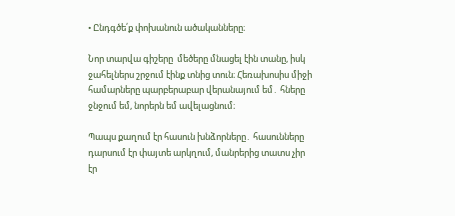• Ընդգծե՛ք փոխանուն ածականները։

Նոր տարվա գիշերը  մեծերը մնացել էին տանը, իսկ ջահելներս շրջում էինք տնից տուն։ Հեռախոսիս միջի համարները պարբերաբար վերանայում եմ․ հները ջնջում եմ, նորերն եմ ավելացնում։

Պապս քաղում էր հասուն խնձորները․ հասունները դարսում էր փայտե արկղում, մանրերից տատս չիր էր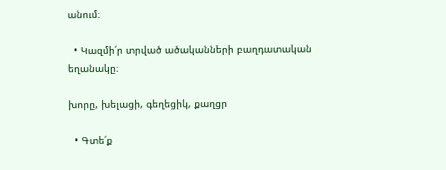անում։

  • Կազմի՛ր տրված ածականների բաղդատական եղանակը։

խորը, խելացի, գեղեցիկ, քաղցր

  • Գտե՛ք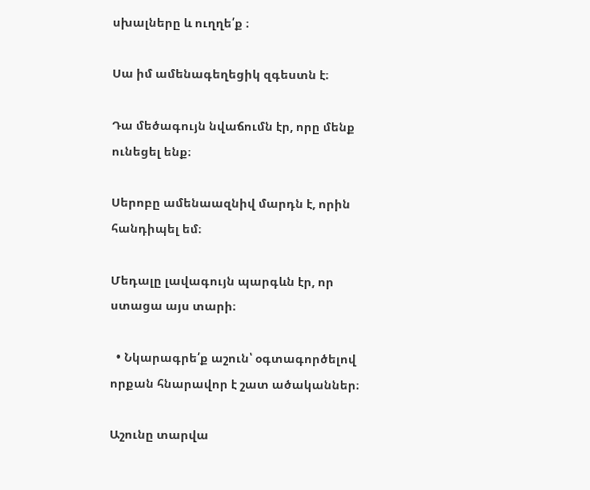սխալները և ուղղե՛ք ։

Սա իմ ամենագեղեցիկ զգեստն է։

Դա մեծագույն նվաճումն էր, որը մենք ունեցել ենք։

Սերոբը ամենաազնիվ մարդն է, որին հանդիպել եմ։

Մեդալը լավագույն պարգևն էր, որ ստացա այս տարի։

  • Նկարագրե՛ք աշուն՝ օգտագործելով որքան հնարավոր է շատ ածականներ։

Աշունը տարվա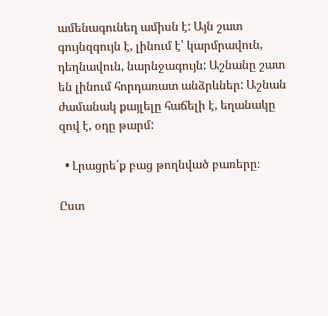ամենագունեղ ամիսն է: Այն շատ գույնզգույն է, լինում է՝ կարմրավուն, դեղնավուն, նարնջագույն: Աշնանը շատ են լինում հորդառատ անձրևներ: Աշնան ժամանակ քայլելը հաճելի է, եղանակը զով է, օդը թարմ:

  • Լրացրե՛ք բաց թողնված բառերը։

Ըստ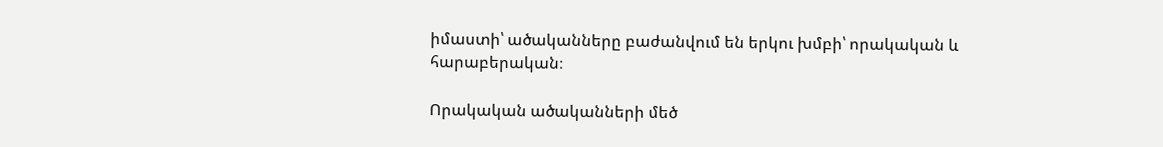իմաստի՝ ածականները բաժանվում են երկու խմբի՝ որակական և հարաբերական։

Որակական ածականների մեծ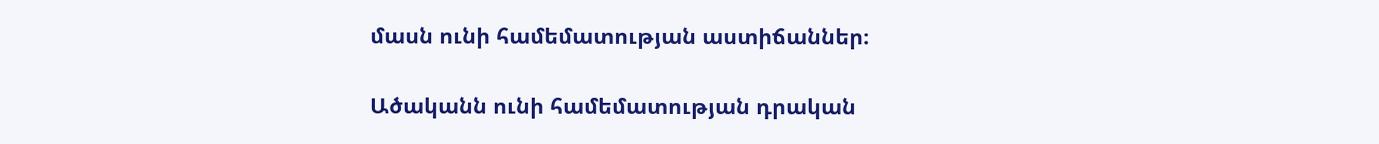մասն ունի համեմատության աստիճաններ։

Ածականն ունի համեմատության դրական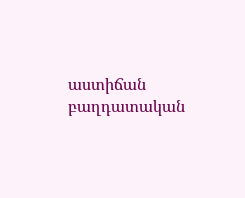աստիճան բաղդատական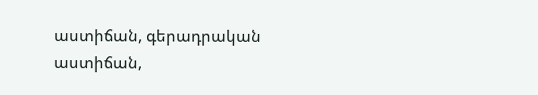աստիճան, գերադրական աստիճան,